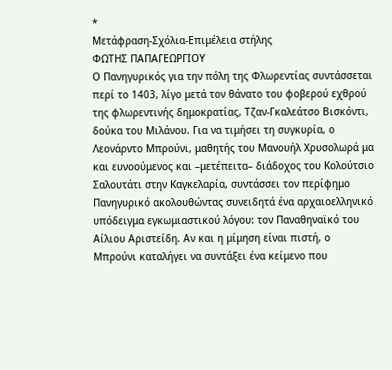*
Μετάφραση-Σχόλια-Επιμέλεια στήλης
ΦΩΤΗΣ ΠΑΠΑΓΕΩΡΓΙΟΥ
Ο Πανηγυρικός για την πόλη της Φλωρεντίας συντάσσεται περί το 1403, λίγο μετά τον θάνατο του φοβερού εχθρού της φλωρεντινής δημοκρατίας, Τζαν-Γκαλεάτσο Βισκόντι, δούκα του Μιλάνου. Για να τιμήσει τη συγκυρία, ο Λεονάρντο Μπρούνι, μαθητής του Μανουήλ Χρυσολωρά μα και ευνοούμενος και –μετέπειτα– διάδοχος του Κολούτσιο Σαλουτάτι στην Καγκελαρία, συντάσσει τον περίφημο Πανηγυρικό ακολουθώντας συνειδητά ένα αρχαιοελληνικό υπόδειγμα εγκωμιαστικού λόγου: τον Παναθηναϊκό του Αίλιου Αριστείδη. Αν και η μίμηση είναι πιστή, ο Μπρούνι καταλήγει να συντάξει ένα κείμενο που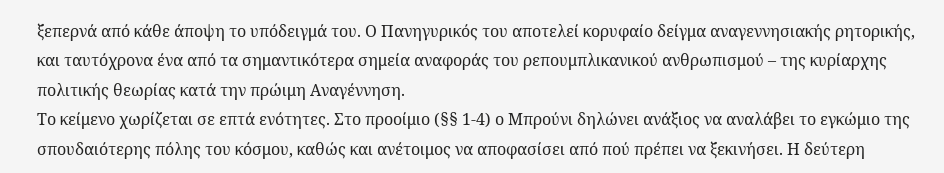ξεπερνά από κάθε άποψη το υπόδειγμά του. Ο Πανηγυρικός του αποτελεί κορυφαίο δείγμα αναγεννησιακής ρητορικής, και ταυτόχρονα ένα από τα σημαντικότερα σημεία αναφοράς του ρεπουμπλικανικού ανθρωπισμού – της κυρίαρχης πολιτικής θεωρίας κατά την πρώιμη Αναγέννηση.
Το κείμενο χωρίζεται σε επτά ενότητες. Στο προοίμιο (§§ 1-4) ο Μπρούνι δηλώνει ανάξιος να αναλάβει το εγκώμιο της σπουδαιότερης πόλης του κόσμου, καθώς και ανέτοιμος να αποφασίσει από πού πρέπει να ξεκινήσει. Η δεύτερη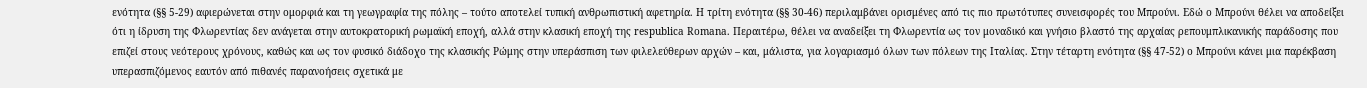ενότητα (§§ 5-29) αφιερώνεται στην ομορφιά και τη γεωγραφία της πόλης – τούτο αποτελεί τυπική ανθρωπιστική αφετηρία. Η τρίτη ενότητα (§§ 30-46) περιλαμβάνει ορισμένες από τις πιο πρωτότυπες συνεισφορές του Μπρούνι. Εδώ ο Μπρούνι θέλει να αποδείξει ότι η ίδρυση της Φλωρεντίας δεν ανάγεται στην αυτοκρατορική ρωμαϊκή εποχή, αλλά στην κλασική εποχή της respublica Romana. Περαιτέρω, θέλει να αναδείξει τη Φλωρεντία ως τον μοναδικό και γνήσιο βλαστό της αρχαίας ρεπουμπλικανικής παράδοσης που επιζεί στους νεότερους χρόνους, καθώς και ως τον φυσικό διάδοχο της κλασικής Ρώμης στην υπεράσπιση των φιλελεύθερων αρχών – και, μάλιστα, για λογαριασμό όλων των πόλεων της Ιταλίας. Στην τέταρτη ενότητα (§§ 47-52) ο Μπρούνι κάνει μια παρέκβαση υπερασπιζόμενος εαυτόν από πιθανές παρανοήσεις σχετικά με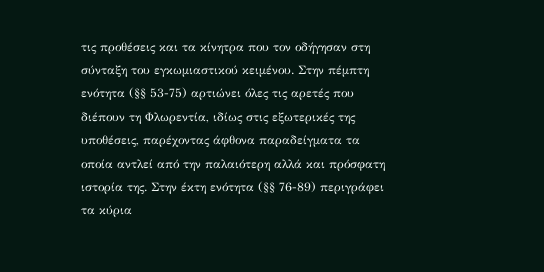τις προθέσεις και τα κίνητρα που τον οδήγησαν στη σύνταξη του εγκωμιαστικού κειμένου. Στην πέμπτη ενότητα (§§ 53-75) αρτιώνει όλες τις αρετές που διέπουν τη Φλωρεντία, ιδίως στις εξωτερικές της υποθέσεις, παρέχοντας άφθονα παραδείγματα τα οποία αντλεί από την παλαιότερη αλλά και πρόσφατη ιστορία της. Στην έκτη ενότητα (§§ 76-89) περιγράφει τα κύρια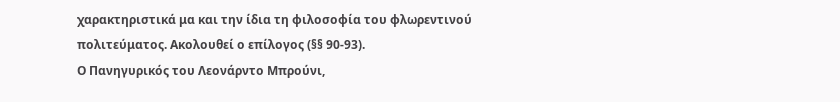χαρακτηριστικά μα και την ίδια τη φιλοσοφία του φλωρεντινού πολιτεύματος. Ακολουθεί ο επίλογος (§§ 90-93).
Ο Πανηγυρικός του Λεονάρντο Μπρούνι,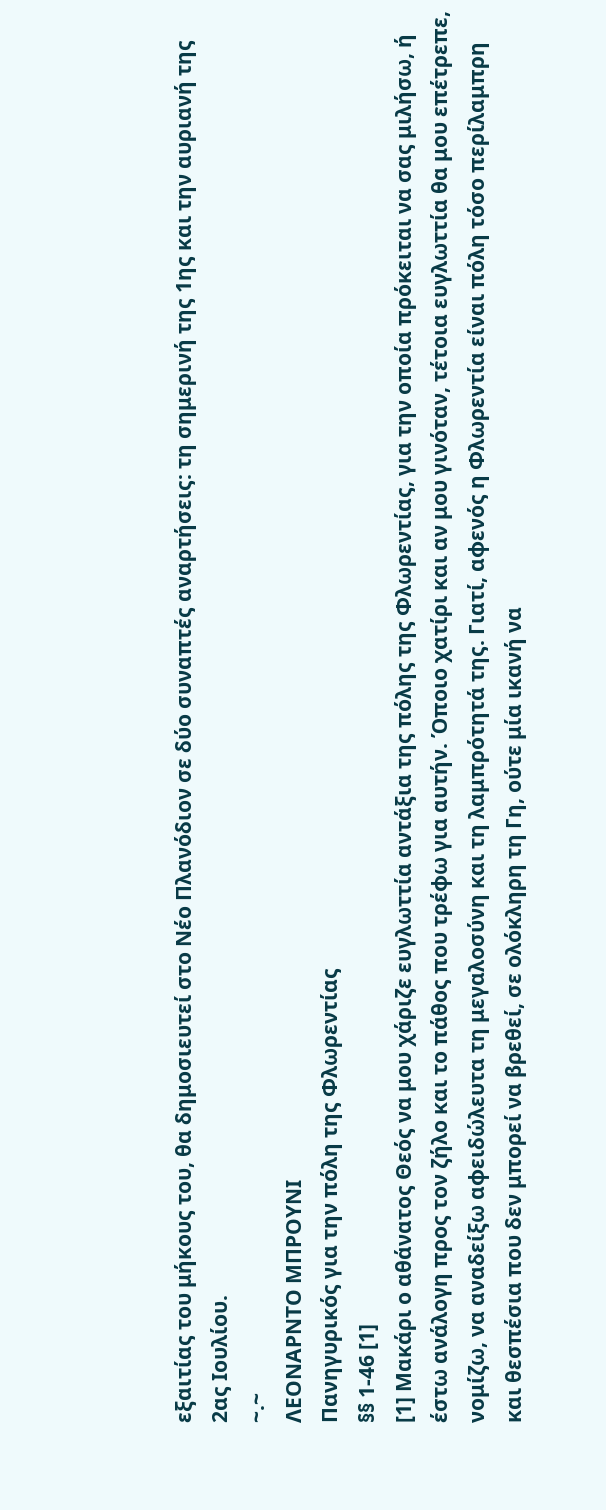εξαιτίας του μήκους του, θα δημοσιευτεί στο Νέο Πλανόδιον σε δύο συναπτές αναρτήσεις: τη σημερινή της 1ης και την αυριανή της 2ας Ιουλίου.
~.~
ΛΕΟΝΑΡΝΤΟ ΜΠΡΟΥΝΙ
Πανηγυρικός για την πόλη της Φλωρεντίας
§§ 1-46 [1]
[1] Μακάρι ο αθάνατος Θεός να μου χάριζε ευγλωττία αντάξια της πόλης της Φλωρεντίας, για την οποία πρόκειται να σας μιλήσω, ή έστω ανάλογη προς τον ζήλο και το πάθος που τρέφω για αυτήν. Όποιο χατίρι και αν μου γινόταν, τέτοια ευγλωττία θα μου επέτρεπε, νομίζω, να αναδείξω αφειδώλευτα τη μεγαλοσύνη και τη λαμπρότητά της. Γιατί, αφενός η Φλωρεντία είναι πόλη τόσο περίλαμπρη και θεσπέσια που δεν μπορεί να βρεθεί, σε ολόκληρη τη Γη, ούτε μία ικανή να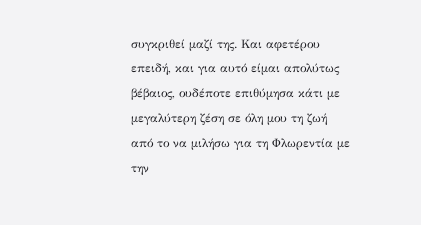συγκριθεί μαζί της. Και αφετέρου επειδή, και για αυτό είμαι απολύτως βέβαιος, ουδέποτε επιθύμησα κάτι με μεγαλύτερη ζέση σε όλη μου τη ζωή από το να μιλήσω για τη Φλωρεντία με την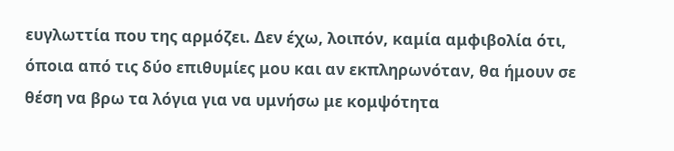ευγλωττία που της αρμόζει. Δεν έχω, λοιπόν, καμία αμφιβολία ότι, όποια από τις δύο επιθυμίες μου και αν εκπληρωνόταν, θα ήμουν σε θέση να βρω τα λόγια για να υμνήσω με κομψότητα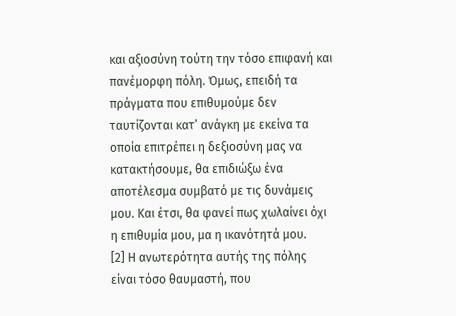και αξιοσύνη τούτη την τόσο επιφανή και πανέμορφη πόλη. Όμως, επειδή τα πράγματα που επιθυμούμε δεν ταυτίζονται κατ’ ανάγκη με εκείνα τα οποία επιτρέπει η δεξιοσύνη μας να κατακτήσουμε, θα επιδιώξω ένα αποτέλεσμα συμβατό με τις δυνάμεις μου. Και έτσι, θα φανεί πως χωλαίνει όχι η επιθυμία μου, μα η ικανότητά μου.
[2] Η ανωτερότητα αυτής της πόλης είναι τόσο θαυμαστή, που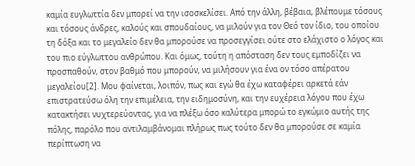καμία ευγλωττία δεν μπορεί να την ισοσκελίσει. Από την άλλη, βέβαια, βλέπουμε τόσους και τόσους άνδρες, καλούς και σπουδαίους, να μιλούν για τον Θεό τον ίδιο, του οποίου τη δόξα και το μεγαλείο δεν θα μπορούσε να προσεγγίσει ούτε στο ελάχιστο ο λόγος και του πιο εύγλωττου ανθρώπου. Και όμως, τούτη η απόσταση δεν τους εμποδίζει να προσπαθούν, στον βαθμό που μπορούν, να μιλήσουν για ένα ον τόσο απέρατου μεγαλείου[2]. Μου φαίνεται, λοιπόν, πως και εγώ θα έχω καταφέρει αρκετά εάν επιστρατεύσω όλη την επιμέλεια, την ειδημοσύνη, και την ευχέρεια λόγου που έχω κατακτήσει νυχτερεύοντας, για να πλέξω όσο καλύτερα μπορώ το εγκώμιο αυτής της πόλης, παρόλο που αντιλαμβάνομαι πλήρως πως τούτο δεν θα μπορούσε σε καμία περίπτωση να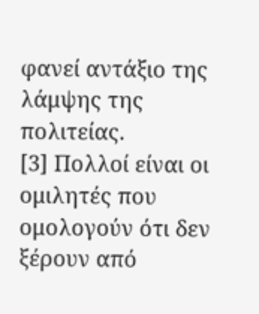φανεί αντάξιο της λάμψης της πολιτείας.
[3] Πολλοί είναι οι ομιλητές που ομολογούν ότι δεν ξέρουν από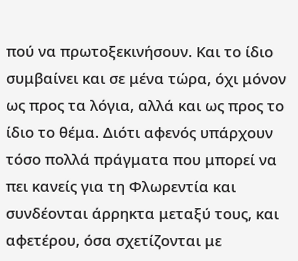πού να πρωτοξεκινήσουν. Και το ίδιο συμβαίνει και σε μένα τώρα, όχι μόνον ως προς τα λόγια, αλλά και ως προς το ίδιο το θέμα. Διότι αφενός υπάρχουν τόσο πολλά πράγματα που μπορεί να πει κανείς για τη Φλωρεντία και συνδέονται άρρηκτα μεταξύ τους, και αφετέρου, όσα σχετίζονται με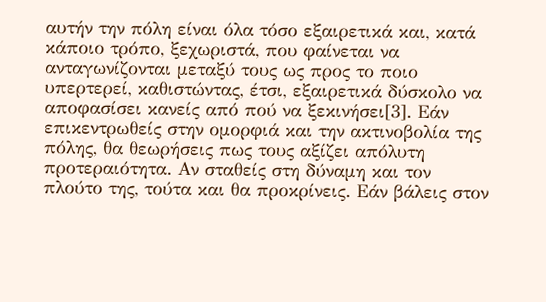αυτήν την πόλη είναι όλα τόσο εξαιρετικά και, κατά κάποιο τρόπο, ξεχωριστά, που φαίνεται να ανταγωνίζονται μεταξύ τους ως προς το ποιο υπερτερεί, καθιστώντας, έτσι, εξαιρετικά δύσκολο να αποφασίσει κανείς από πού να ξεκινήσει[3]. Εάν επικεντρωθείς στην ομορφιά και την ακτινοβολία της πόλης, θα θεωρήσεις πως τους αξίζει απόλυτη προτεραιότητα. Αν σταθείς στη δύναμη και τον πλούτο της, τούτα και θα προκρίνεις. Εάν βάλεις στον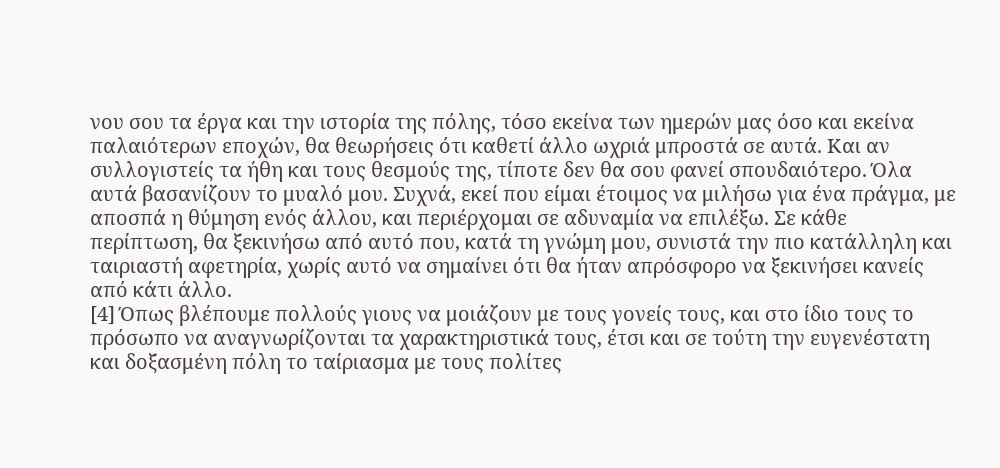νου σου τα έργα και την ιστορία της πόλης, τόσο εκείνα των ημερών μας όσο και εκείνα παλαιότερων εποχών, θα θεωρήσεις ότι καθετί άλλο ωχριά μπροστά σε αυτά. Και αν συλλογιστείς τα ήθη και τους θεσμούς της, τίποτε δεν θα σου φανεί σπουδαιότερο. Όλα αυτά βασανίζουν το μυαλό μου. Συχνά, εκεί που είμαι έτοιμος να μιλήσω για ένα πράγμα, με αποσπά η θύμηση ενός άλλου, και περιέρχομαι σε αδυναμία να επιλέξω. Σε κάθε περίπτωση, θα ξεκινήσω από αυτό που, κατά τη γνώμη μου, συνιστά την πιο κατάλληλη και ταιριαστή αφετηρία, χωρίς αυτό να σημαίνει ότι θα ήταν απρόσφορο να ξεκινήσει κανείς από κάτι άλλο.
[4] Όπως βλέπουμε πολλούς γιους να μοιάζουν με τους γονείς τους, και στο ίδιο τους το πρόσωπο να αναγνωρίζονται τα χαρακτηριστικά τους, έτσι και σε τούτη την ευγενέστατη και δοξασμένη πόλη το ταίριασμα με τους πολίτες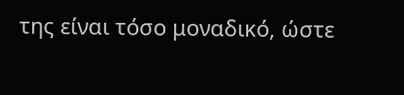της είναι τόσο μοναδικό, ώστε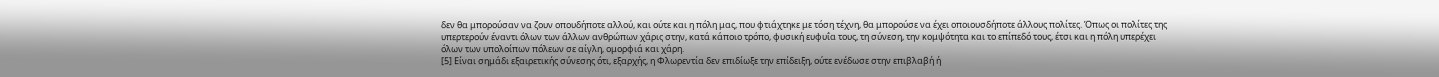δεν θα μπορούσαν να ζουν οπουδήποτε αλλού, και ούτε και η πόλη μας, που φτιάχτηκε με τόση τέχνη, θα μπορούσε να έχει οποιουσδήποτε άλλους πολίτες. Όπως οι πολίτες της υπερτερούν έναντι όλων των άλλων ανθρώπων χάρις στην, κατά κάποιο τρόπο, φυσική ευφυΐα τους, τη σύνεση, την κομψότητα και το επίπεδό τους, έτσι και η πόλη υπερέχει όλων των υπολοίπων πόλεων σε αίγλη, ομορφιά και χάρη.
[5] Είναι σημάδι εξαιρετικής σύνεσης ότι, εξαρχής, η Φλωρεντία δεν επιδίωξε την επίδειξη, ούτε ενέδωσε στην επιβλαβή ή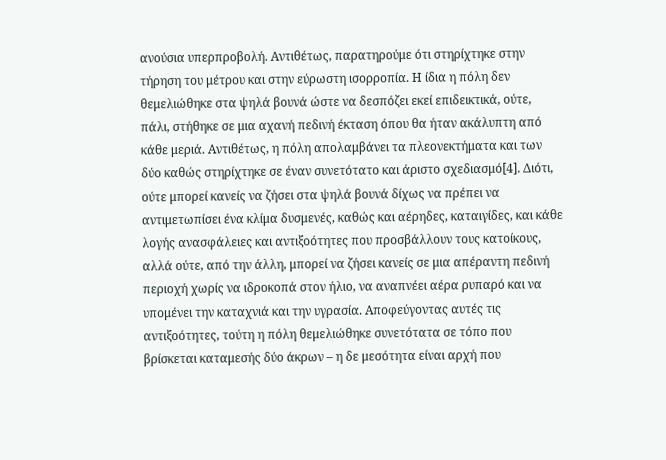ανούσια υπερπροβολή. Αντιθέτως, παρατηρούμε ότι στηρίχτηκε στην τήρηση του μέτρου και στην εύρωστη ισορροπία. Η ίδια η πόλη δεν θεμελιώθηκε στα ψηλά βουνά ώστε να δεσπόζει εκεί επιδεικτικά, ούτε, πάλι, στήθηκε σε μια αχανή πεδινή έκταση όπου θα ήταν ακάλυπτη από κάθε μεριά. Αντιθέτως, η πόλη απολαμβάνει τα πλεονεκτήματα και των δύο καθώς στηρίχτηκε σε έναν συνετότατο και άριστο σχεδιασμό[4]. Διότι, ούτε μπορεί κανείς να ζήσει στα ψηλά βουνά δίχως να πρέπει να αντιμετωπίσει ένα κλίμα δυσμενές, καθώς και αέρηδες, καταιγίδες, και κάθε λογής ανασφάλειες και αντιξοότητες που προσβάλλουν τους κατοίκους, αλλά ούτε, από την άλλη, μπορεί να ζήσει κανείς σε μια απέραντη πεδινή περιοχή χωρίς να ιδροκοπά στον ήλιο, να αναπνέει αέρα ρυπαρό και να υπομένει την καταχνιά και την υγρασία. Αποφεύγοντας αυτές τις αντιξοότητες, τούτη η πόλη θεμελιώθηκε συνετότατα σε τόπο που βρίσκεται καταμεσής δύο άκρων – η δε μεσότητα είναι αρχή που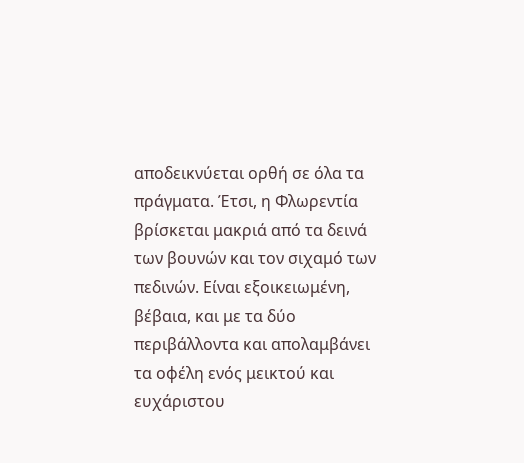αποδεικνύεται ορθή σε όλα τα πράγματα. Έτσι, η Φλωρεντία βρίσκεται μακριά από τα δεινά των βουνών και τον σιχαμό των πεδινών. Είναι εξοικειωμένη, βέβαια, και με τα δύο περιβάλλοντα και απολαμβάνει τα οφέλη ενός μεικτού και ευχάριστου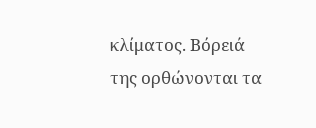κλίματος. Βόρειά της ορθώνονται τα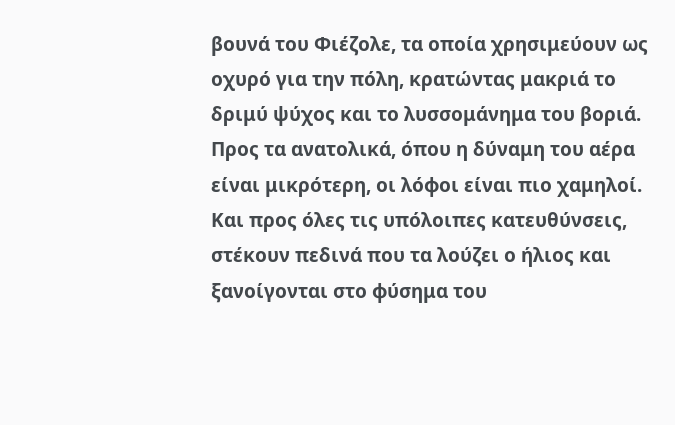βουνά του Φιέζολε, τα οποία χρησιμεύουν ως οχυρό για την πόλη, κρατώντας μακριά το δριμύ ψύχος και το λυσσομάνημα του βοριά. Προς τα ανατολικά, όπου η δύναμη του αέρα είναι μικρότερη, οι λόφοι είναι πιο χαμηλοί. Και προς όλες τις υπόλοιπες κατευθύνσεις, στέκουν πεδινά που τα λούζει ο ήλιος και ξανοίγονται στο φύσημα του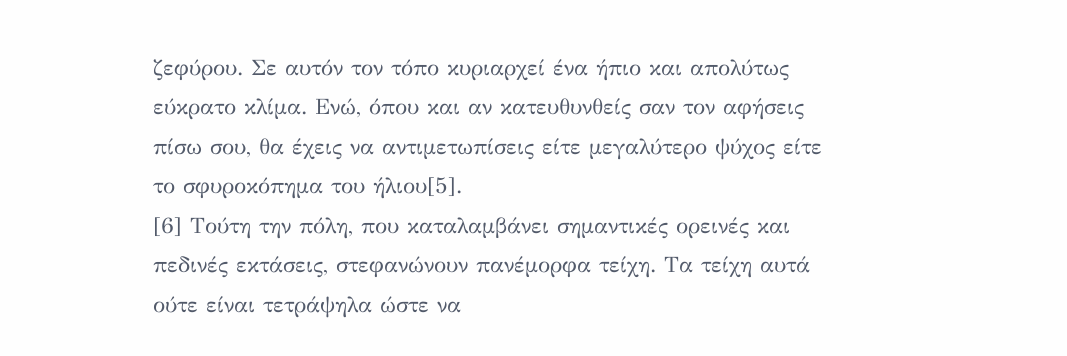ζεφύρου. Σε αυτόν τον τόπο κυριαρχεί ένα ήπιο και απολύτως εύκρατο κλίμα. Ενώ, όπου και αν κατευθυνθείς σαν τον αφήσεις πίσω σου, θα έχεις να αντιμετωπίσεις είτε μεγαλύτερο ψύχος είτε το σφυροκόπημα του ήλιου[5].
[6] Τούτη την πόλη, που καταλαμβάνει σημαντικές ορεινές και πεδινές εκτάσεις, στεφανώνουν πανέμορφα τείχη. Τα τείχη αυτά ούτε είναι τετράψηλα ώστε να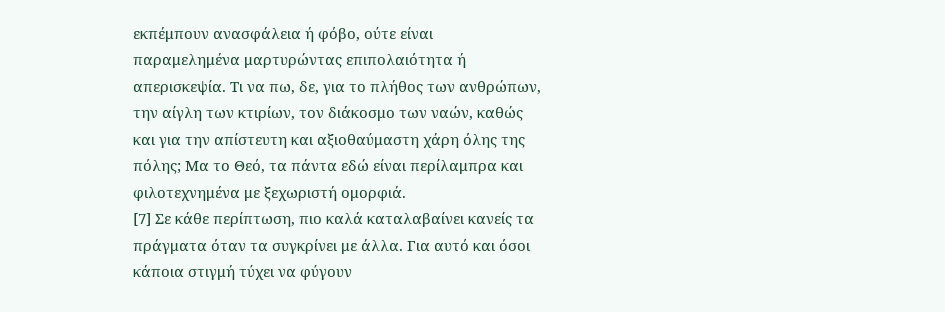εκπέμπουν ανασφάλεια ή φόβο, ούτε είναι παραμελημένα μαρτυρώντας επιπολαιότητα ή απερισκεψία. Τι να πω, δε, για το πλήθος των ανθρώπων, την αίγλη των κτιρίων, τον διάκοσμο των ναών, καθώς και για την απίστευτη και αξιοθαύμαστη χάρη όλης της πόλης; Μα το Θεό, τα πάντα εδώ είναι περίλαμπρα και φιλοτεχνημένα με ξεχωριστή ομορφιά.
[7] Σε κάθε περίπτωση, πιο καλά καταλαβαίνει κανείς τα πράγματα όταν τα συγκρίνει με άλλα. Για αυτό και όσοι κάποια στιγμή τύχει να φύγουν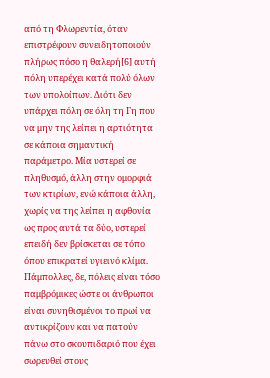από τη Φλωρεντία, όταν επιστρέφουν συνειδητοποιούν πλήρως πόσο η θαλερή[6] αυτή πόλη υπερέχει κατά πολύ όλων των υπολοίπων. Διότι δεν υπάρχει πόλη σε όλη τη Γη που να μην της λείπει η αρτιότητα σε κάποια σημαντική παράμετρο. Μία υστερεί σε πληθυσμό, άλλη στην ομορφιά των κτιρίων, ενώ κάποια άλλη, χωρίς να της λείπει η αφθονία ως προς αυτά τα δύο, υστερεί επειδή δεν βρίσκεται σε τόπο όπου επικρατεί υγιεινό κλίμα. Πάμπολλες, δε, πόλεις είναι τόσο παμβρόμικες ώστε οι άνθρωποι είναι συνηθισμένοι το πρωί να αντικρίζουν και να πατούν πάνω στο σκουπιδαριό που έχει σωρευθεί στους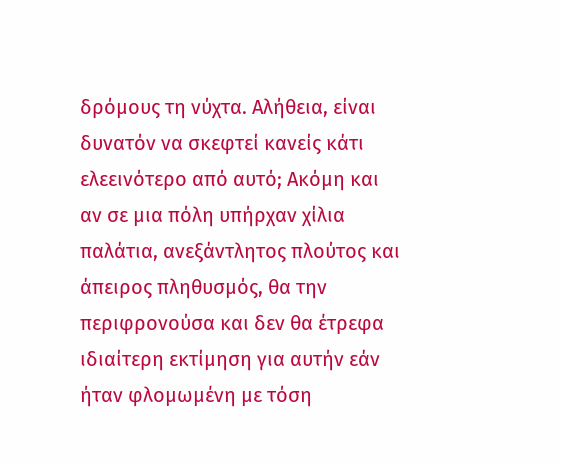δρόμους τη νύχτα. Αλήθεια, είναι δυνατόν να σκεφτεί κανείς κάτι ελεεινότερο από αυτό; Ακόμη και αν σε μια πόλη υπήρχαν χίλια παλάτια, ανεξάντλητος πλούτος και άπειρος πληθυσμός, θα την περιφρονούσα και δεν θα έτρεφα ιδιαίτερη εκτίμηση για αυτήν εάν ήταν φλομωμένη με τόση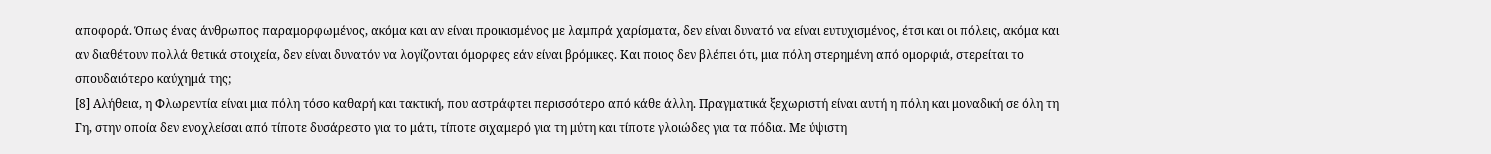αποφορά. Όπως ένας άνθρωπος παραμορφωμένος, ακόμα και αν είναι προικισμένος με λαμπρά χαρίσματα, δεν είναι δυνατό να είναι ευτυχισμένος, έτσι και οι πόλεις, ακόμα και αν διαθέτουν πολλά θετικά στοιχεία, δεν είναι δυνατόν να λογίζονται όμορφες εάν είναι βρόμικες. Και ποιος δεν βλέπει ότι, μια πόλη στερημένη από ομορφιά, στερείται το σπουδαιότερο καύχημά της;
[8] Αλήθεια, η Φλωρεντία είναι μια πόλη τόσο καθαρή και τακτική, που αστράφτει περισσότερο από κάθε άλλη. Πραγματικά ξεχωριστή είναι αυτή η πόλη και μοναδική σε όλη τη Γη, στην οποία δεν ενοχλείσαι από τίποτε δυσάρεστο για το μάτι, τίποτε σιχαμερό για τη μύτη και τίποτε γλοιώδες για τα πόδια. Με ύψιστη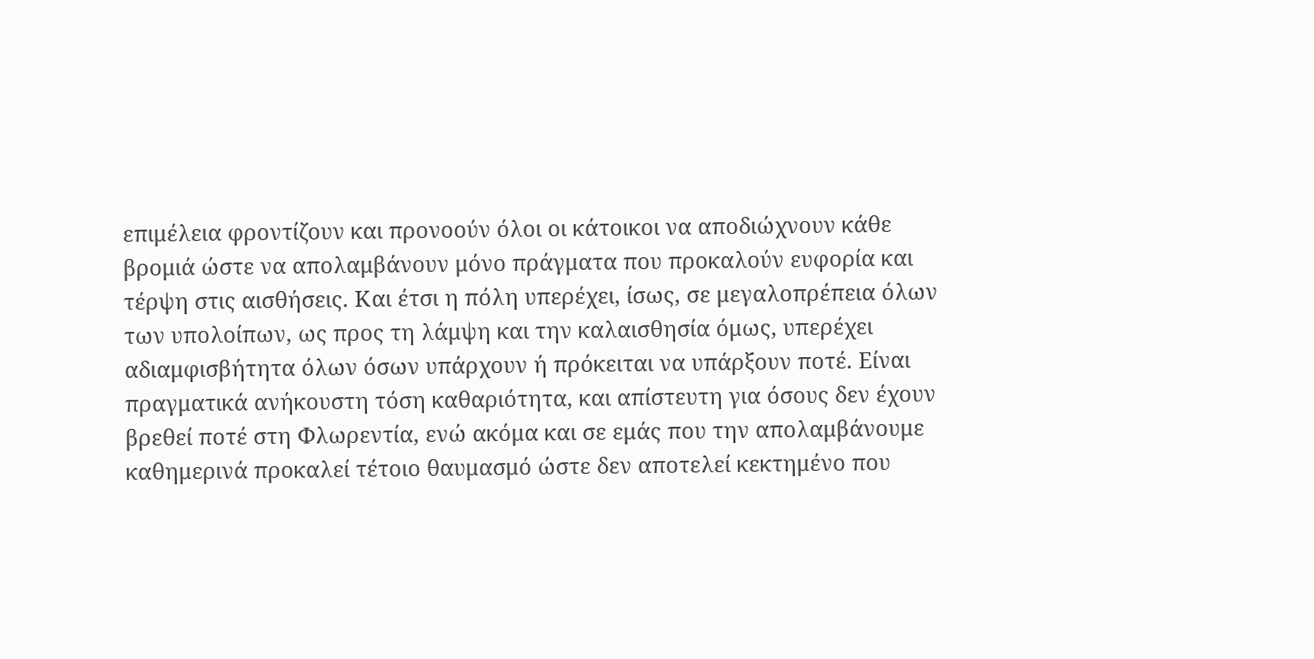επιμέλεια φροντίζουν και προνοούν όλοι οι κάτοικοι να αποδιώχνουν κάθε βρομιά ώστε να απολαμβάνουν μόνο πράγματα που προκαλούν ευφορία και τέρψη στις αισθήσεις. Και έτσι η πόλη υπερέχει, ίσως, σε μεγαλοπρέπεια όλων των υπολοίπων, ως προς τη λάμψη και την καλαισθησία όμως, υπερέχει αδιαμφισβήτητα όλων όσων υπάρχουν ή πρόκειται να υπάρξουν ποτέ. Είναι πραγματικά ανήκουστη τόση καθαριότητα, και απίστευτη για όσους δεν έχουν βρεθεί ποτέ στη Φλωρεντία, ενώ ακόμα και σε εμάς που την απολαμβάνουμε καθημερινά προκαλεί τέτοιο θαυμασμό ώστε δεν αποτελεί κεκτημένο που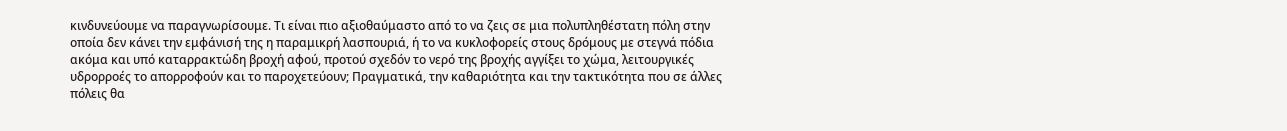κινδυνεύουμε να παραγνωρίσουμε. Τι είναι πιο αξιοθαύμαστο από το να ζεις σε μια πολυπληθέστατη πόλη στην οποία δεν κάνει την εμφάνισή της η παραμικρή λασπουριά, ή το να κυκλοφορείς στους δρόμους με στεγνά πόδια ακόμα και υπό καταρρακτώδη βροχή αφού, προτού σχεδόν το νερό της βροχής αγγίξει το χώμα, λειτουργικές υδρορροές το απορροφούν και το παροχετεύουν; Πραγματικά, την καθαριότητα και την τακτικότητα που σε άλλες πόλεις θα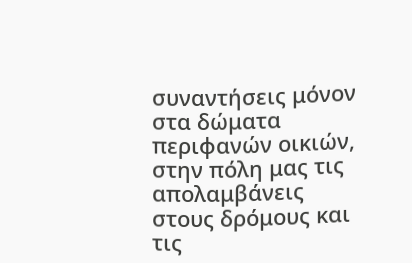συναντήσεις μόνον στα δώματα περιφανών οικιών, στην πόλη μας τις απολαμβάνεις στους δρόμους και τις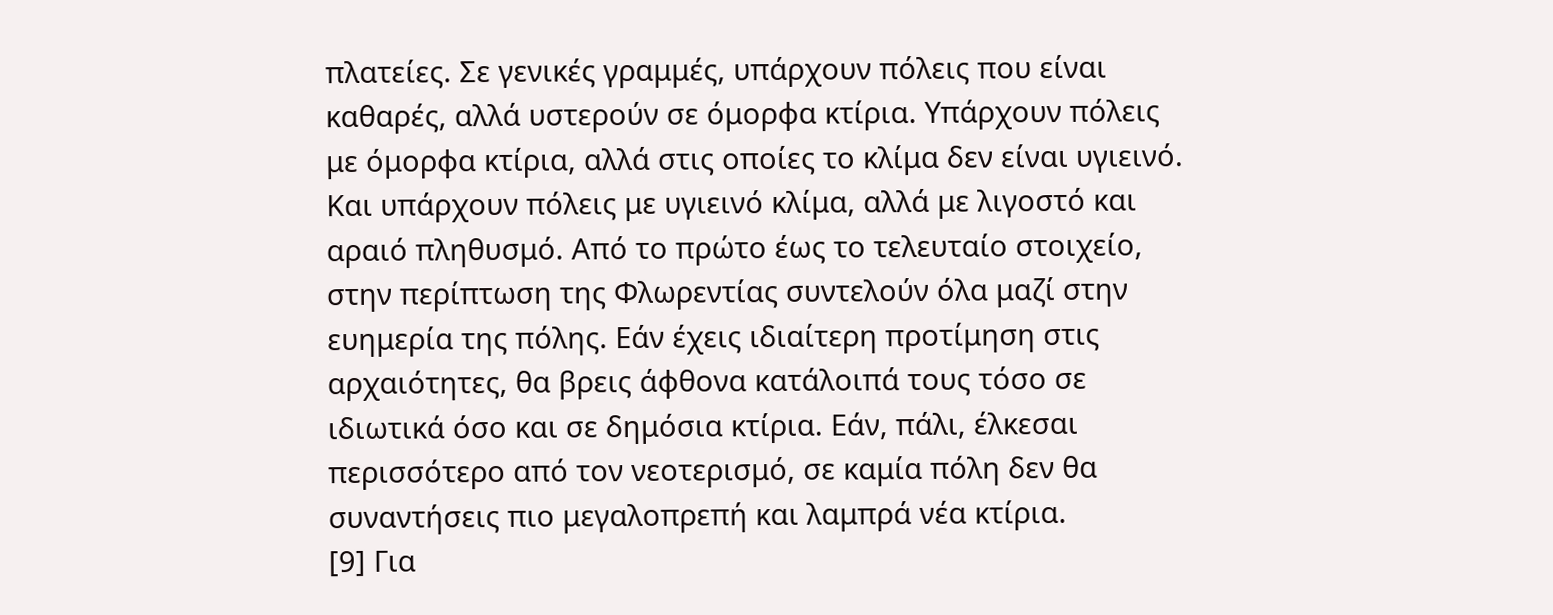πλατείες. Σε γενικές γραμμές, υπάρχουν πόλεις που είναι καθαρές, αλλά υστερούν σε όμορφα κτίρια. Υπάρχουν πόλεις με όμορφα κτίρια, αλλά στις οποίες το κλίμα δεν είναι υγιεινό. Και υπάρχουν πόλεις με υγιεινό κλίμα, αλλά με λιγοστό και αραιό πληθυσμό. Από το πρώτο έως το τελευταίο στοιχείο, στην περίπτωση της Φλωρεντίας συντελούν όλα μαζί στην ευημερία της πόλης. Εάν έχεις ιδιαίτερη προτίμηση στις αρχαιότητες, θα βρεις άφθονα κατάλοιπά τους τόσο σε ιδιωτικά όσο και σε δημόσια κτίρια. Εάν, πάλι, έλκεσαι περισσότερο από τον νεοτερισμό, σε καμία πόλη δεν θα συναντήσεις πιο μεγαλοπρεπή και λαμπρά νέα κτίρια.
[9] Για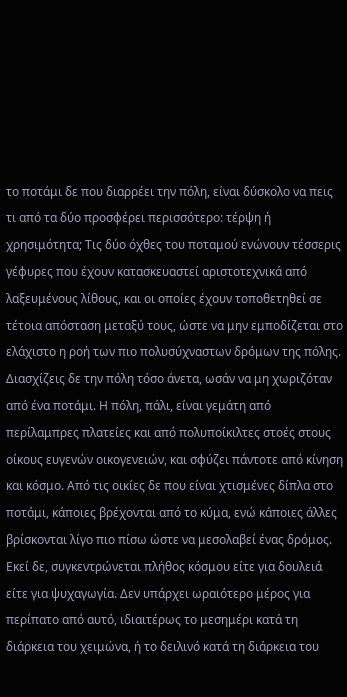το ποτάμι δε που διαρρέει την πόλη, είναι δύσκολο να πεις τι από τα δύο προσφέρει περισσότερο: τέρψη ή χρησιμότητα; Τις δύο όχθες του ποταμού ενώνουν τέσσερις γέφυρες που έχουν κατασκευαστεί αριστοτεχνικά από λαξευμένους λίθους, και οι οποίες έχουν τοποθετηθεί σε τέτοια απόσταση μεταξύ τους, ώστε να μην εμποδίζεται στο ελάχιστο η ροή των πιο πολυσύχναστων δρόμων της πόλης. Διασχίζεις δε την πόλη τόσο άνετα, ωσάν να μη χωριζόταν από ένα ποτάμι. Η πόλη, πάλι, είναι γεμάτη από περίλαμπρες πλατείες και από πολυποίκιλτες στοές στους οίκους ευγενών οικογενειών, και σφύζει πάντοτε από κίνηση και κόσμο. Από τις οικίες δε που είναι χτισμένες δίπλα στο ποτάμι, κάποιες βρέχονται από το κύμα, ενώ κάποιες άλλες βρίσκονται λίγο πιο πίσω ώστε να μεσολαβεί ένας δρόμος. Εκεί δε, συγκεντρώνεται πλήθος κόσμου είτε για δουλειά είτε για ψυχαγωγία. Δεν υπάρχει ωραιότερο μέρος για περίπατο από αυτό, ιδιαιτέρως το μεσημέρι κατά τη διάρκεια του χειμώνα, ή το δειλινό κατά τη διάρκεια του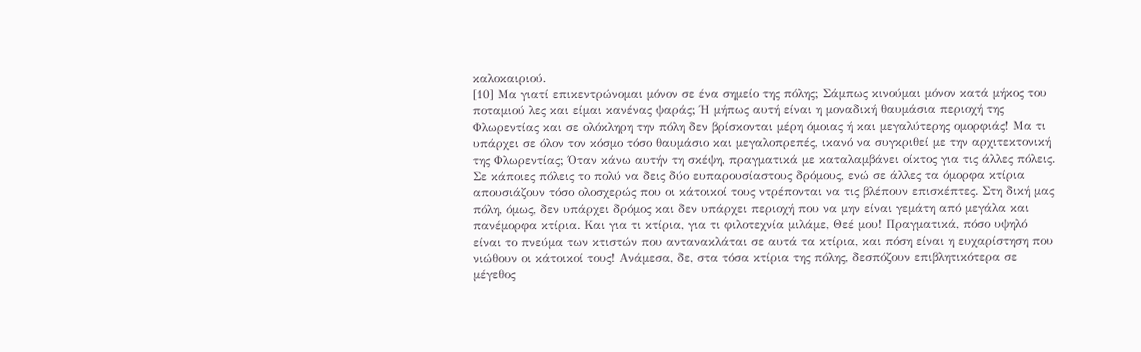καλοκαιριού.
[10] Μα γιατί επικεντρώνομαι μόνον σε ένα σημείο της πόλης; Σάμπως κινούμαι μόνον κατά μήκος του ποταμιού λες και είμαι κανένας ψαράς; Ή μήπως αυτή είναι η μοναδική θαυμάσια περιοχή της Φλωρεντίας και σε ολόκληρη την πόλη δεν βρίσκονται μέρη όμοιας ή και μεγαλύτερης ομορφιάς! Μα τι υπάρχει σε όλον τον κόσμο τόσο θαυμάσιο και μεγαλοπρεπές, ικανό να συγκριθεί με την αρχιτεκτονική της Φλωρεντίας; Όταν κάνω αυτήν τη σκέψη, πραγματικά με καταλαμβάνει οίκτος για τις άλλες πόλεις. Σε κάποιες πόλεις το πολύ να δεις δύο ευπαρουσίαστους δρόμους, ενώ σε άλλες τα όμορφα κτίρια απουσιάζουν τόσο ολοσχερώς που οι κάτοικοί τους ντρέπονται να τις βλέπουν επισκέπτες. Στη δική μας πόλη, όμως, δεν υπάρχει δρόμος και δεν υπάρχει περιοχή που να μην είναι γεμάτη από μεγάλα και πανέμορφα κτίρια. Και για τι κτίρια, για τι φιλοτεχνία μιλάμε, Θεέ μου! Πραγματικά, πόσο υψηλό είναι το πνεύμα των κτιστών που αντανακλάται σε αυτά τα κτίρια, και πόση είναι η ευχαρίστηση που νιώθουν οι κάτοικοί τους! Ανάμεσα, δε, στα τόσα κτίρια της πόλης, δεσπόζουν επιβλητικότερα σε μέγεθος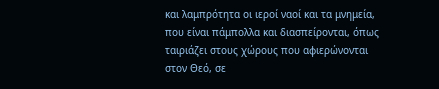και λαμπρότητα οι ιεροί ναοί και τα μνημεία, που είναι πάμπολλα και διασπείρονται, όπως ταιριάζει στους χώρους που αφιερώνονται στον Θεό, σε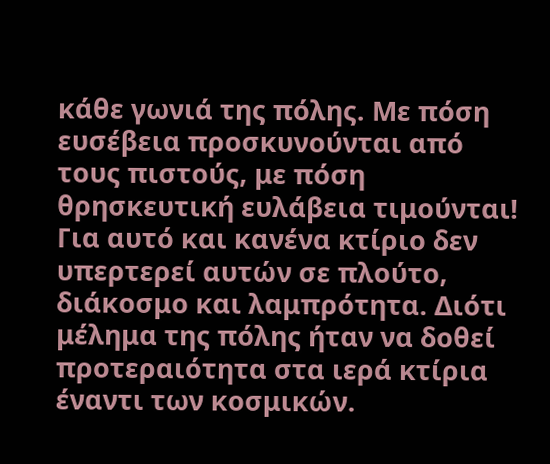κάθε γωνιά της πόλης. Με πόση ευσέβεια προσκυνούνται από τους πιστούς, με πόση θρησκευτική ευλάβεια τιμούνται! Για αυτό και κανένα κτίριο δεν υπερτερεί αυτών σε πλούτο, διάκοσμο και λαμπρότητα. Διότι μέλημα της πόλης ήταν να δοθεί προτεραιότητα στα ιερά κτίρια έναντι των κοσμικών.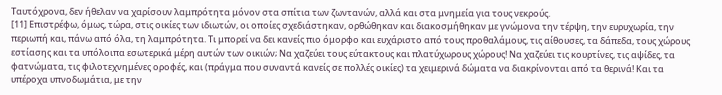Ταυτόχρονα, δεν ήθελαν να χαρίσουν λαμπρότητα μόνον στα σπίτια των ζωντανών, αλλά και στα μνημεία για τους νεκρούς.
[11] Επιστρέφω, όμως, τώρα, στις οικίες των ιδιωτών, οι οποίες σχεδιάστηκαν, ορθώθηκαν και διακοσμήθηκαν με γνώμονα την τέρψη, την ευρυχωρία, την περιωπή και, πάνω από όλα, τη λαμπρότητα. Τι μπορεί να δει κανείς πιο όμορφο και ευχάριστο από τους προθαλάμους, τις αίθουσες, τα δάπεδα, τους χώρους εστίασης και τα υπόλοιπα εσωτερικά μέρη αυτών των οικιών; Να χαζεύει τους εύτακτους και πλατύχωρους χώρους! Να χαζεύει τις κουρτίνες, τις αψίδες, τα φατνώματα, τις φιλοτεχνημένες οροφές, και (πράγμα που συναντά κανείς σε πολλές οικίες) τα χειμερινά δώματα να διακρίνονται από τα θερινά! Και τα υπέροχα υπνοδωμάτια, με την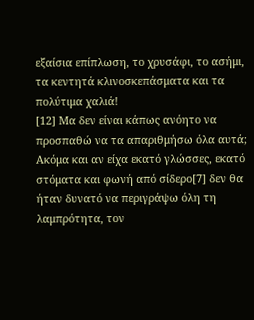εξαίσια επίπλωση, το χρυσάφι, το ασήμι, τα κεντητά κλινοσκεπάσματα και τα πολύτιμα χαλιά!
[12] Μα δεν είναι κάπως ανόητο να προσπαθώ να τα απαριθμήσω όλα αυτά; Ακόμα και αν είχα εκατό γλώσσες, εκατό στόματα και φωνή από σίδερο[7] δεν θα ήταν δυνατό να περιγράψω όλη τη λαμπρότητα, τον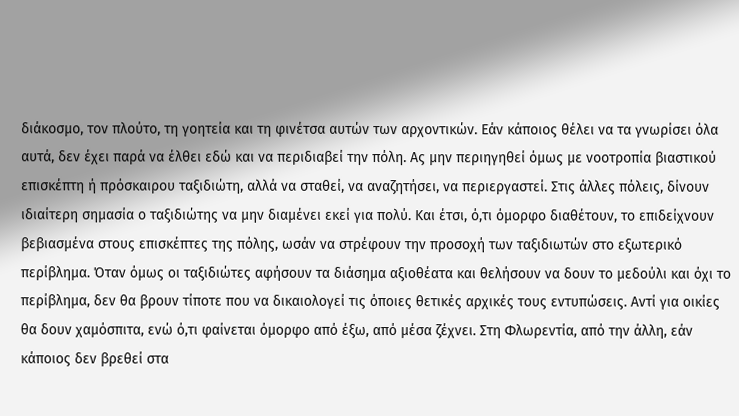διάκοσμο, τον πλούτο, τη γοητεία και τη φινέτσα αυτών των αρχοντικών. Εάν κάποιος θέλει να τα γνωρίσει όλα αυτά, δεν έχει παρά να έλθει εδώ και να περιδιαβεί την πόλη. Ας μην περιηγηθεί όμως με νοοτροπία βιαστικού επισκέπτη ή πρόσκαιρου ταξιδιώτη, αλλά να σταθεί, να αναζητήσει, να περιεργαστεί. Στις άλλες πόλεις, δίνουν ιδιαίτερη σημασία ο ταξιδιώτης να μην διαμένει εκεί για πολύ. Και έτσι, ό,τι όμορφο διαθέτουν, το επιδείχνουν βεβιασμένα στους επισκέπτες της πόλης, ωσάν να στρέφουν την προσοχή των ταξιδιωτών στο εξωτερικό περίβλημα. Όταν όμως οι ταξιδιώτες αφήσουν τα διάσημα αξιοθέατα και θελήσουν να δουν το μεδούλι και όχι το περίβλημα, δεν θα βρουν τίποτε που να δικαιολογεί τις όποιες θετικές αρχικές τους εντυπώσεις. Αντί για οικίες θα δουν χαμόσπιτα, ενώ ό,τι φαίνεται όμορφο από έξω, από μέσα ζέχνει. Στη Φλωρεντία, από την άλλη, εάν κάποιος δεν βρεθεί στα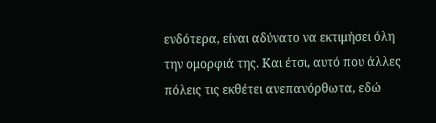ενδότερα, είναι αδύνατο να εκτιμήσει όλη την ομορφιά της. Και έτσι, αυτό που άλλες πόλεις τις εκθέτει ανεπανόρθωτα, εδώ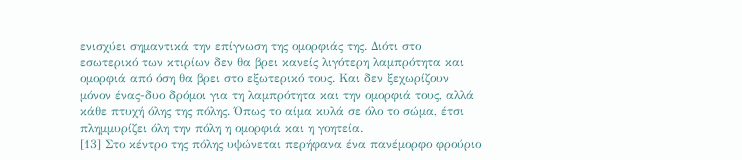ενισχύει σημαντικά την επίγνωση της ομορφιάς της. Διότι στο εσωτερικό των κτιρίων δεν θα βρει κανείς λιγότερη λαμπρότητα και ομορφιά από όση θα βρει στο εξωτερικό τους. Και δεν ξεχωρίζουν μόνον ένας-δυο δρόμοι για τη λαμπρότητα και την ομορφιά τους, αλλά κάθε πτυχή όλης της πόλης. Όπως το αίμα κυλά σε όλο το σώμα, έτσι πλημμυρίζει όλη την πόλη η ομορφιά και η γοητεία.
[13] Στο κέντρο της πόλης υψώνεται περήφανα ένα πανέμορφο φρούριο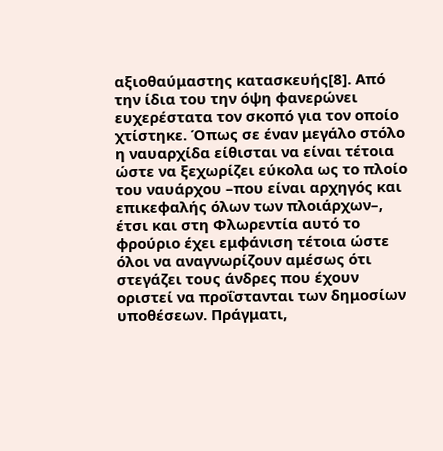αξιοθαύμαστης κατασκευής[8]. Από την ίδια του την όψη φανερώνει ευχερέστατα τον σκοπό για τον οποίο χτίστηκε. Όπως σε έναν μεγάλο στόλο η ναυαρχίδα είθισται να είναι τέτοια ώστε να ξεχωρίζει εύκολα ως το πλοίο του ναυάρχου –που είναι αρχηγός και επικεφαλής όλων των πλοιάρχων–, έτσι και στη Φλωρεντία αυτό το φρούριο έχει εμφάνιση τέτοια ώστε όλοι να αναγνωρίζουν αμέσως ότι στεγάζει τους άνδρες που έχουν οριστεί να προΐστανται των δημοσίων υποθέσεων. Πράγματι,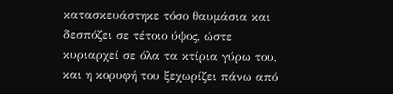κατασκευάστηκε τόσο θαυμάσια και δεσπόζει σε τέτοιο ύψος, ώστε κυριαρχεί σε όλα τα κτίρια γύρω του, και η κορυφή του ξεχωρίζει πάνω από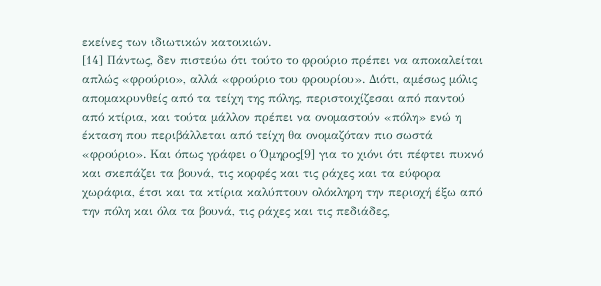εκείνες των ιδιωτικών κατοικιών.
[14] Πάντως, δεν πιστεύω ότι τούτο το φρούριο πρέπει να αποκαλείται απλώς «φρούριο», αλλά «φρούριο του φρουρίου». Διότι, αμέσως μόλις απομακρυνθείς από τα τείχη της πόλης, περιστοιχίζεσαι από παντού από κτίρια, και τούτα μάλλον πρέπει να ονομαστούν «πόλη» ενώ η έκταση που περιβάλλεται από τείχη θα ονομαζόταν πιο σωστά «φρούριο». Και όπως γράφει ο Όμηρος[9] για το χιόνι ότι πέφτει πυκνό και σκεπάζει τα βουνά, τις κορφές και τις ράχες και τα εύφορα χωράφια, έτσι και τα κτίρια καλύπτουν ολόκληρη την περιοχή έξω από την πόλη και όλα τα βουνά, τις ράχες και τις πεδιάδες,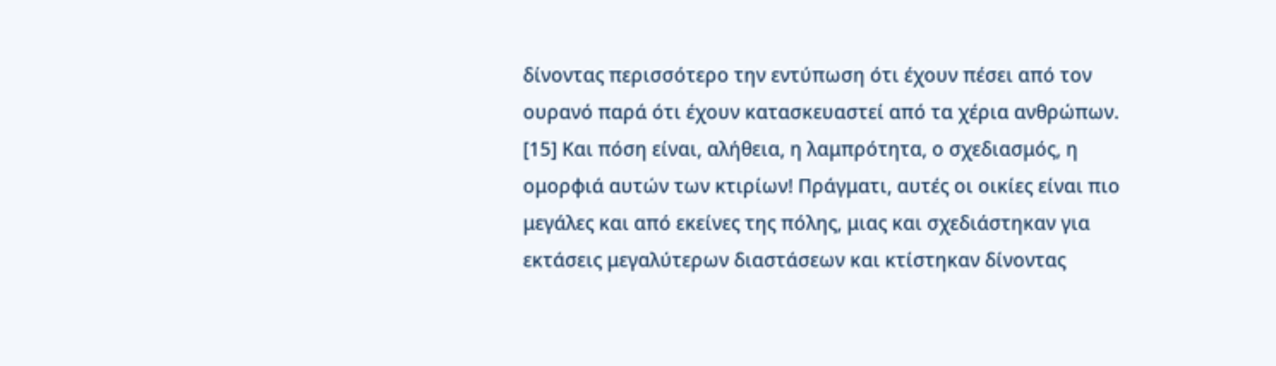δίνοντας περισσότερο την εντύπωση ότι έχουν πέσει από τον ουρανό παρά ότι έχουν κατασκευαστεί από τα χέρια ανθρώπων.
[15] Και πόση είναι, αλήθεια, η λαμπρότητα, ο σχεδιασμός, η ομορφιά αυτών των κτιρίων! Πράγματι, αυτές οι οικίες είναι πιο μεγάλες και από εκείνες της πόλης, μιας και σχεδιάστηκαν για εκτάσεις μεγαλύτερων διαστάσεων και κτίστηκαν δίνοντας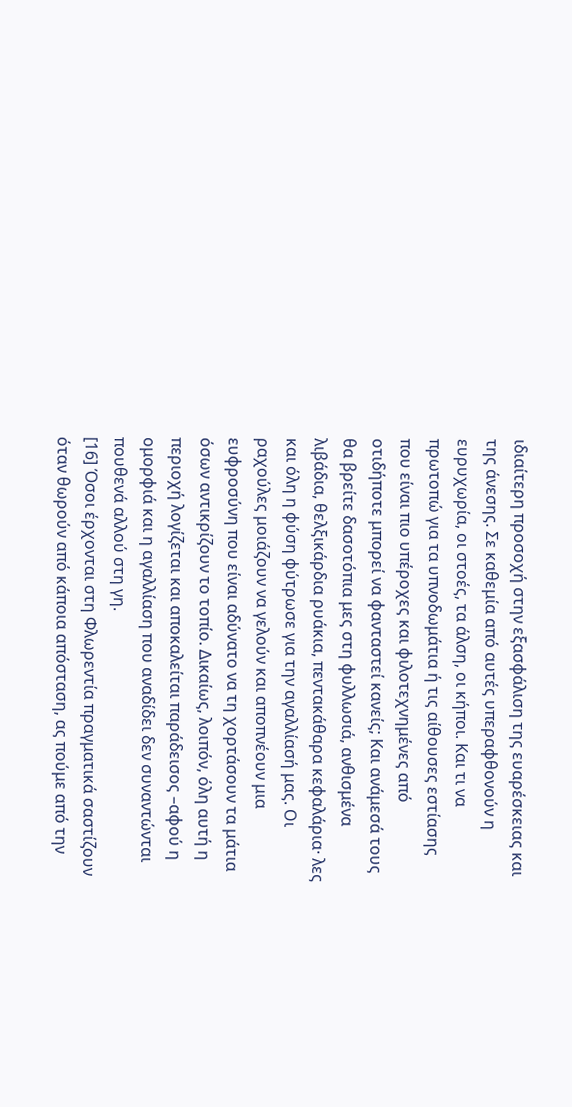ιδιαίτερη προσοχή στην εξασφάλιση της ευαρέσκειας και της άνεσης. Σε καθεμία από αυτές υπεραφθονούν η ευρυχωρία, οι στοές, τα άλση, οι κήποι. Και τι να πρωτοπώ για τα υπνοδωμάτια ή τις αίθουσες εστίασης που είναι πιο υπέροχες και φιλοτεχνημένες από οτιδήποτε μπορεί να φανταστεί κανείς; Και ανάμεσά τους θα βρείτε δασοτόπια μες στη φυλλωσιά, ανθισμένα λιβάδια, θελξικάρδια ρυάκια, πεντακάθαρα κεφαλάρια· λες και όλη η φύση φύτρωσε για την αγαλλίασή μας. Οι ραχούλες μοιάζουν να γελούν και αποπνέουν μια ευφροσύνη που είναι αδύνατο να τη χορτάσουν τα μάτια όσων αντικρίζουν το τοπίο. Δικαίως, λοιπόν, όλη αυτή η περιοχή λογίζεται και αποκαλείται παράδεισος –αφού η ομορφιά και η αγαλλίαση που αναδίδει δεν συναντώνται πουθενά αλλού στη γη.
[16] Όσοι έρχονται στη Φλωρεντία πραγματικά σαστίζουν όταν θωρούν από κάποια απόσταση, ας πούμε από την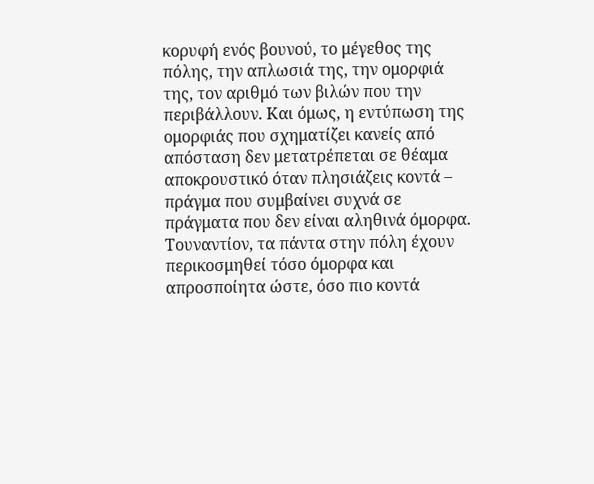κορυφή ενός βουνού, το μέγεθος της πόλης, την απλωσιά της, την ομορφιά της, τον αριθμό των βιλών που την περιβάλλουν. Και όμως, η εντύπωση της ομορφιάς που σχηματίζει κανείς από απόσταση δεν μετατρέπεται σε θέαμα αποκρουστικό όταν πλησιάζεις κοντά – πράγμα που συμβαίνει συχνά σε πράγματα που δεν είναι αληθινά όμορφα. Τουναντίον, τα πάντα στην πόλη έχουν περικοσμηθεί τόσο όμορφα και απροσποίητα ώστε, όσο πιο κοντά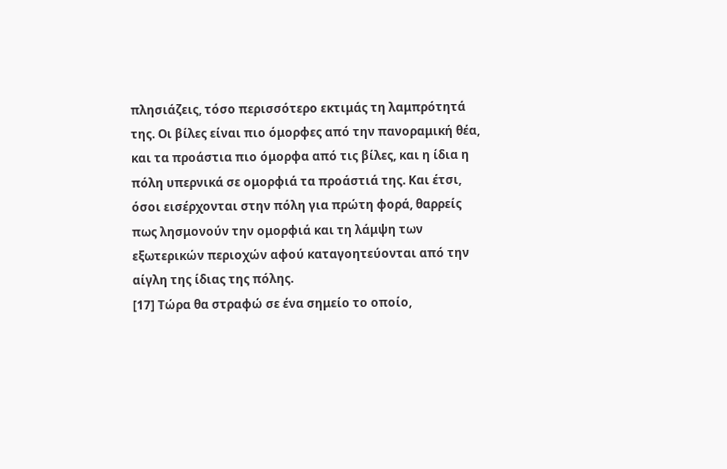πλησιάζεις, τόσο περισσότερο εκτιμάς τη λαμπρότητά της. Οι βίλες είναι πιο όμορφες από την πανοραμική θέα, και τα προάστια πιο όμορφα από τις βίλες, και η ίδια η πόλη υπερνικά σε ομορφιά τα προάστιά της. Και έτσι, όσοι εισέρχονται στην πόλη για πρώτη φορά, θαρρείς πως λησμονούν την ομορφιά και τη λάμψη των εξωτερικών περιοχών αφού καταγοητεύονται από την αίγλη της ίδιας της πόλης.
[17] Τώρα θα στραφώ σε ένα σημείο το οποίο,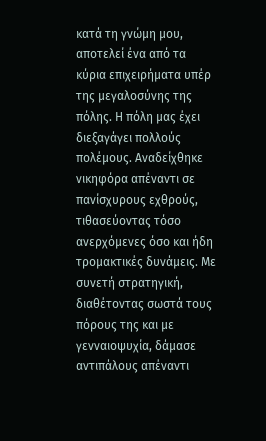κατά τη γνώμη μου, αποτελεί ένα από τα κύρια επιχειρήματα υπέρ της μεγαλοσύνης της πόλης. Η πόλη μας έχει διεξαγάγει πολλούς πολέμους. Αναδείχθηκε νικηφόρα απέναντι σε πανίσχυρους εχθρούς, τιθασεύοντας τόσο ανερχόμενες όσο και ήδη τρομακτικές δυνάμεις. Με συνετή στρατηγική, διαθέτοντας σωστά τους πόρους της και με γενναιοψυχία, δάμασε αντιπάλους απέναντι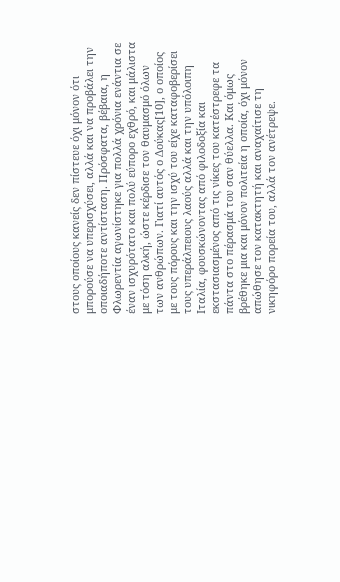στους οποίους κανείς δεν πίστευε όχι μόνον ότι μπορούσε να υπερισχύσει, αλλά και να προβάλει την οποιαδήποτε αντίσταση. Πρόσφατα, βέβαια, η Φλωρεντία αγωνίστηκε για πολλά χρόνια ενάντια σε έναν ισχυρότατο και πολύ εύπορο εχθρό, και μάλιστα με τόση αλκή, ώστε κέρδισε τον θαυμασμό όλων των ανθρώπων. Γιατί αυτός ο Δούκας[10], ο οποίος με τους πόρους και την ισχύ του είχε καταφοβερίσει τους υπεράλπειους λαούς αλλά και την υπόλοιπη Ιταλία, φουσκώνοντας από φιλοδοξία και εκστασιασμένος από τις νίκες του κατέστρεφε τα πάντα στο πέρασμά του σαν θύελλα. Και όμως βρέθηκε μια και μόνον πολιτεία η οποία, όχι μόνον απώθησε τον κατακτητή και αναχαίτισε τη νικηφόρο πορεία του, αλλά τον ανέτρεψε.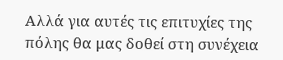Αλλά για αυτές τις επιτυχίες της πόλης θα μας δοθεί στη συνέχεια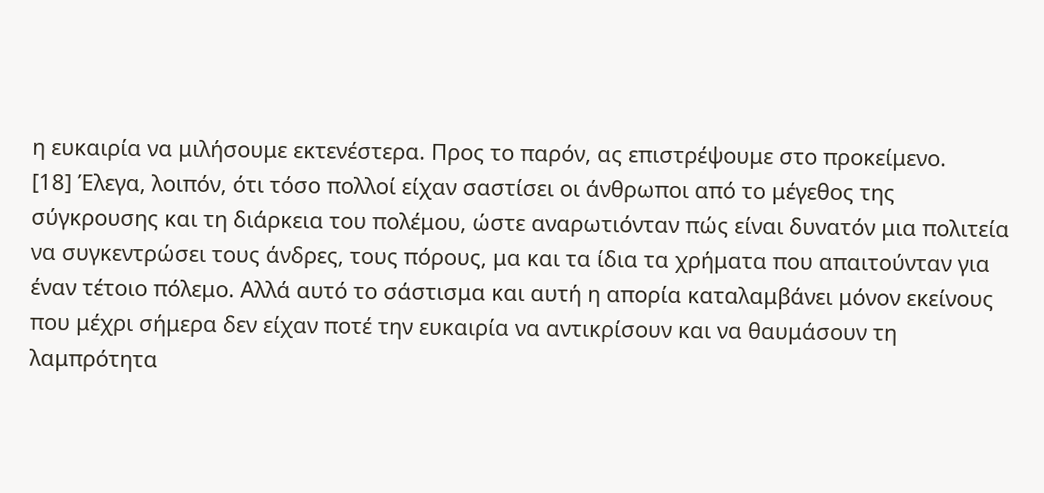η ευκαιρία να μιλήσουμε εκτενέστερα. Προς το παρόν, ας επιστρέψουμε στο προκείμενο.
[18] Έλεγα, λοιπόν, ότι τόσο πολλοί είχαν σαστίσει οι άνθρωποι από το μέγεθος της σύγκρουσης και τη διάρκεια του πολέμου, ώστε αναρωτιόνταν πώς είναι δυνατόν μια πολιτεία να συγκεντρώσει τους άνδρες, τους πόρους, μα και τα ίδια τα χρήματα που απαιτούνταν για έναν τέτοιο πόλεμο. Αλλά αυτό το σάστισμα και αυτή η απορία καταλαμβάνει μόνον εκείνους που μέχρι σήμερα δεν είχαν ποτέ την ευκαιρία να αντικρίσουν και να θαυμάσουν τη λαμπρότητα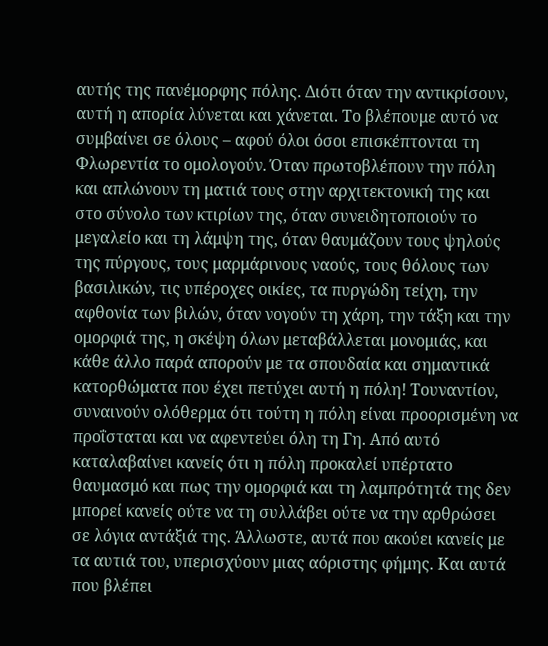αυτής της πανέμορφης πόλης. Διότι όταν την αντικρίσουν, αυτή η απορία λύνεται και χάνεται. Το βλέπουμε αυτό να συμβαίνει σε όλους – αφού όλοι όσοι επισκέπτονται τη Φλωρεντία το ομολογούν. Όταν πρωτοβλέπουν την πόλη και απλώνουν τη ματιά τους στην αρχιτεκτονική της και στο σύνολο των κτιρίων της, όταν συνειδητοποιούν το μεγαλείο και τη λάμψη της, όταν θαυμάζουν τους ψηλούς της πύργους, τους μαρμάρινους ναούς, τους θόλους των βασιλικών, τις υπέροχες οικίες, τα πυργώδη τείχη, την αφθονία των βιλών, όταν νογούν τη χάρη, την τάξη και την ομορφιά της, η σκέψη όλων μεταβάλλεται μονομιάς, και κάθε άλλο παρά απορούν με τα σπουδαία και σημαντικά κατορθώματα που έχει πετύχει αυτή η πόλη! Τουναντίον, συναινούν ολόθερμα ότι τούτη η πόλη είναι προορισμένη να προΐσταται και να αφεντεύει όλη τη Γη. Από αυτό καταλαβαίνει κανείς ότι η πόλη προκαλεί υπέρτατο θαυμασμό και πως την ομορφιά και τη λαμπρότητά της δεν μπορεί κανείς ούτε να τη συλλάβει ούτε να την αρθρώσει σε λόγια αντάξιά της. Άλλωστε, αυτά που ακούει κανείς με τα αυτιά του, υπερισχύουν μιας αόριστης φήμης. Και αυτά που βλέπει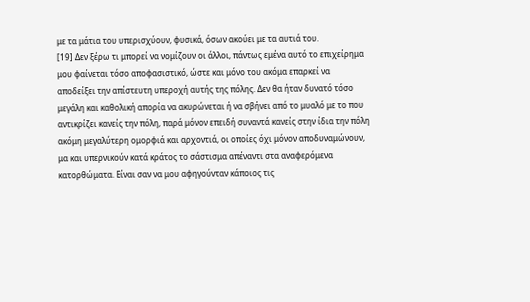με τα μάτια του υπερισχύουν, φυσικά, όσων ακούει με τα αυτιά του.
[19] Δεν ξέρω τι μπορεί να νομίζουν οι άλλοι, πάντως εμένα αυτό το επιχείρημα μου φαίνεται τόσο αποφασιστικό, ώστε και μόνο του ακόμα επαρκεί να αποδείξει την απίστευτη υπεροχή αυτής της πόλης. Δεν θα ήταν δυνατό τόσο μεγάλη και καθολική απορία να ακυρώνεται ή να σβήνει από το μυαλό με το που αντικρίζει κανείς την πόλη, παρά μόνον επειδή συναντά κανείς στην ίδια την πόλη ακόμη μεγαλύτερη ομορφιά και αρχοντιά, οι οποίες όχι μόνον αποδυναμώνουν, μα και υπερνικούν κατά κράτος το σάστισμα απέναντι στα αναφερόμενα κατορθώματα. Είναι σαν να μου αφηγούνταν κάποιος τις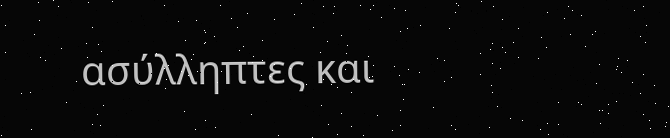ασύλληπτες και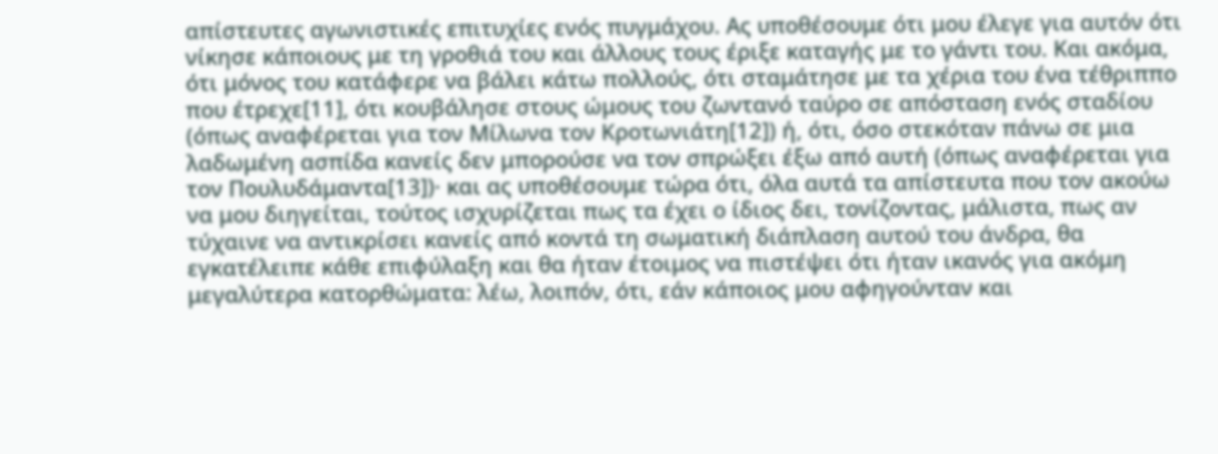απίστευτες αγωνιστικές επιτυχίες ενός πυγμάχου. Ας υποθέσουμε ότι μου έλεγε για αυτόν ότι νίκησε κάποιους με τη γροθιά του και άλλους τους έριξε καταγής με το γάντι του. Και ακόμα, ότι μόνος του κατάφερε να βάλει κάτω πολλούς, ότι σταμάτησε με τα χέρια του ένα τέθριππο που έτρεχε[11], ότι κουβάλησε στους ώμους του ζωντανό ταύρο σε απόσταση ενός σταδίου (όπως αναφέρεται για τον Μίλωνα τον Κροτωνιάτη[12]) ή, ότι, όσο στεκόταν πάνω σε μια λαδωμένη ασπίδα κανείς δεν μπορούσε να τον σπρώξει έξω από αυτή (όπως αναφέρεται για τον Πουλυδάμαντα[13])· και ας υποθέσουμε τώρα ότι, όλα αυτά τα απίστευτα που τον ακούω να μου διηγείται, τούτος ισχυρίζεται πως τα έχει ο ίδιος δει, τονίζοντας, μάλιστα, πως αν τύχαινε να αντικρίσει κανείς από κοντά τη σωματική διάπλαση αυτού του άνδρα, θα εγκατέλειπε κάθε επιφύλαξη και θα ήταν έτοιμος να πιστέψει ότι ήταν ικανός για ακόμη μεγαλύτερα κατορθώματα: λέω, λοιπόν, ότι, εάν κάποιος μου αφηγούνταν και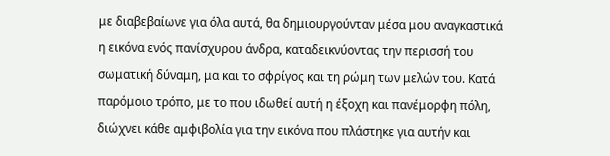με διαβεβαίωνε για όλα αυτά, θα δημιουργούνταν μέσα μου αναγκαστικά η εικόνα ενός πανίσχυρου άνδρα, καταδεικνύοντας την περισσή του σωματική δύναμη, μα και το σφρίγος και τη ρώμη των μελών του. Κατά παρόμοιο τρόπο, με το που ιδωθεί αυτή η έξοχη και πανέμορφη πόλη, διώχνει κάθε αμφιβολία για την εικόνα που πλάστηκε για αυτήν και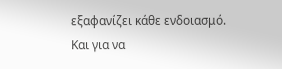εξαφανίζει κάθε ενδοιασμό. Και για να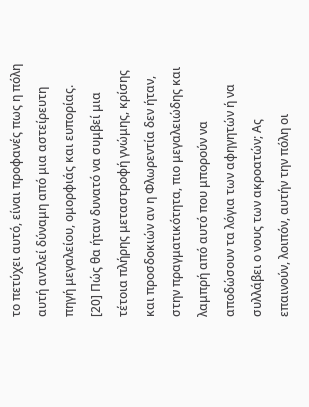το πετύχει αυτό, είναι προφανές πως η πόλη αυτή αντλεί δύναμη από μια αστείρευτη πηγή μεγαλείου, ομορφιάς και ευπορίας.
[20] Πώς θα ήταν δυνατό να συμβεί μια τέτοια πλήρης μεταστροφή γνώμης, κρίσης και προσδοκιών αν η Φλωρεντία δεν ήταν, στην πραγματικότητα, πιο μεγαλειώδης και λαμπρή από αυτό που μπορούν να αποδώσουν τα λόγια των αφηγητών ή να συλλάβει ο νους των ακροατών; Ας επαινούν, λοιπόν, αυτήν την πόλη οι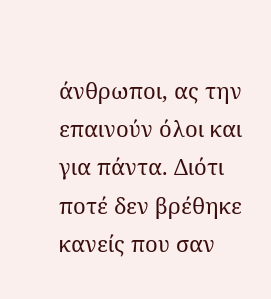άνθρωποι, ας την επαινούν όλοι και για πάντα. Διότι ποτέ δεν βρέθηκε κανείς που σαν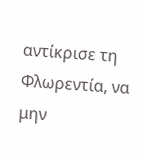αντίκρισε τη Φλωρεντία, να μην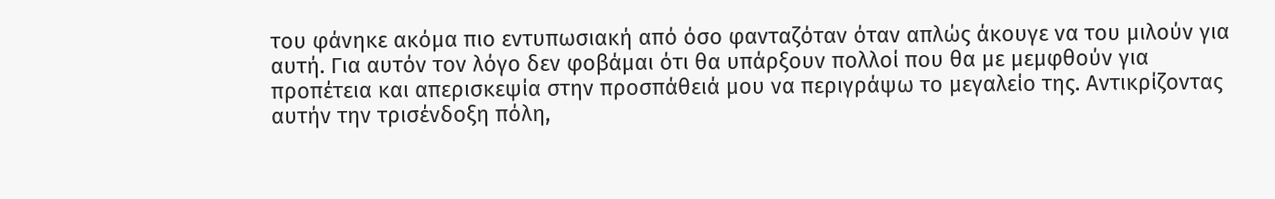του φάνηκε ακόμα πιο εντυπωσιακή από όσο φανταζόταν όταν απλώς άκουγε να του μιλούν για αυτή. Για αυτόν τον λόγο δεν φοβάμαι ότι θα υπάρξουν πολλοί που θα με μεμφθούν για προπέτεια και απερισκεψία στην προσπάθειά μου να περιγράψω το μεγαλείο της. Αντικρίζοντας αυτήν την τρισένδοξη πόλη,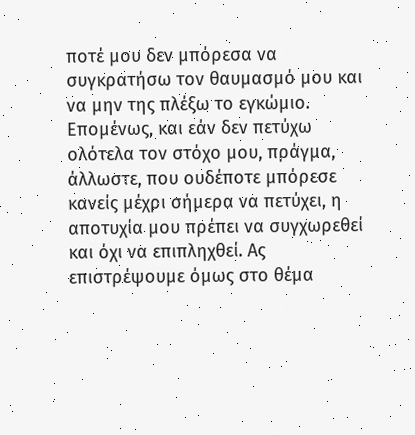ποτέ μου δεν μπόρεσα να συγκρατήσω τον θαυμασμό μου και να μην της πλέξω το εγκώμιο. Επομένως, και εάν δεν πετύχω ολότελα τον στόχο μου, πράγμα, άλλωστε, που ουδέποτε μπόρεσε κανείς μέχρι σήμερα να πετύχει, η αποτυχία μου πρέπει να συγχωρεθεί και όχι να επιπληχθεί. Ας επιστρέψουμε όμως στο θέμα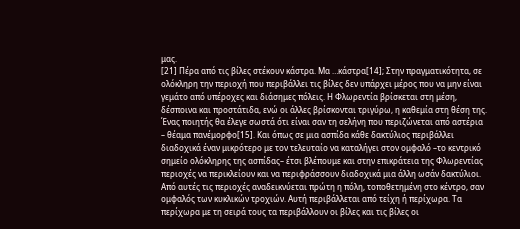μας.
[21] Πέρα από τις βίλες στέκουν κάστρα. Μα …κάστρα[14]; Στην πραγματικότητα, σε ολόκληρη την περιοχή που περιβάλλει τις βίλες δεν υπάρχει μέρος που να μην είναι γεμάτο από υπέροχες και διάσημες πόλεις. Η Φλωρεντία βρίσκεται στη μέση, δέσποινα και προστάτιδα, ενώ οι άλλες βρίσκονται τριγύρω, η καθεμία στη θέση της. Ένας ποιητής θα έλεγε σωστά ότι είναι σαν τη σελήνη που περιζώνεται από αστέρια – θέαμα πανέμορφο[15]. Και όπως σε μια ασπίδα κάθε δακτύλιος περιβάλλει διαδοχικά έναν μικρότερο με τον τελευταίο να καταλήγει στον ομφαλό –το κεντρικό σημείο ολόκληρης της ασπίδας– έτσι βλέπουμε και στην επικράτεια της Φλωρεντίας περιοχές να περικλείουν και να περιφράσσουν διαδοχικά μια άλλη ωσάν δακτύλιοι. Από αυτές τις περιοχές αναδεικνύεται πρώτη η πόλη, τοποθετημένη στο κέντρο, σαν ομφαλός των κυκλικών τροχιών. Αυτή περιβάλλεται από τείχη ή περίχωρα. Τα περίχωρα με τη σειρά τους τα περιβάλλουν οι βίλες και τις βίλες οι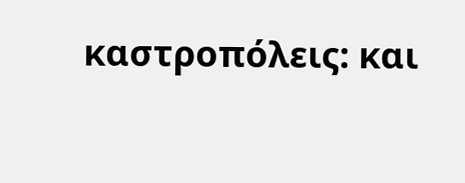καστροπόλεις: και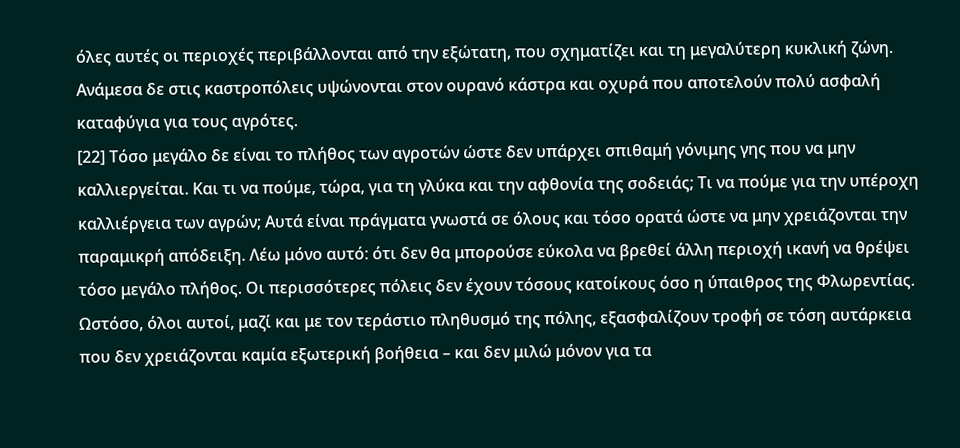όλες αυτές οι περιοχές περιβάλλονται από την εξώτατη, που σχηματίζει και τη μεγαλύτερη κυκλική ζώνη. Ανάμεσα δε στις καστροπόλεις υψώνονται στον ουρανό κάστρα και οχυρά που αποτελούν πολύ ασφαλή καταφύγια για τους αγρότες.
[22] Τόσο μεγάλο δε είναι το πλήθος των αγροτών ώστε δεν υπάρχει σπιθαμή γόνιμης γης που να μην καλλιεργείται. Και τι να πούμε, τώρα, για τη γλύκα και την αφθονία της σοδειάς; Τι να πούμε για την υπέροχη καλλιέργεια των αγρών; Αυτά είναι πράγματα γνωστά σε όλους και τόσο ορατά ώστε να μην χρειάζονται την παραμικρή απόδειξη. Λέω μόνο αυτό: ότι δεν θα μπορούσε εύκολα να βρεθεί άλλη περιοχή ικανή να θρέψει τόσο μεγάλο πλήθος. Οι περισσότερες πόλεις δεν έχουν τόσους κατοίκους όσο η ύπαιθρος της Φλωρεντίας. Ωστόσο, όλοι αυτοί, μαζί και με τον τεράστιο πληθυσμό της πόλης, εξασφαλίζουν τροφή σε τόση αυτάρκεια που δεν χρειάζονται καμία εξωτερική βοήθεια – και δεν μιλώ μόνον για τα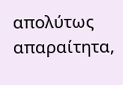απολύτως απαραίτητα,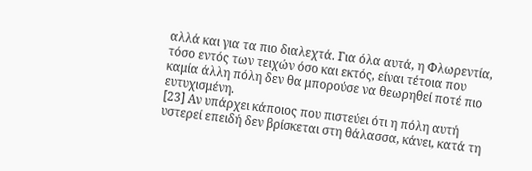αλλά και για τα πιο διαλεχτά. Για όλα αυτά, η Φλωρεντία, τόσο εντός των τειχών όσο και εκτός, είναι τέτοια που καμία άλλη πόλη δεν θα μπορούσε να θεωρηθεί ποτέ πιο ευτυχισμένη.
[23] Αν υπάρχει κάποιος που πιστεύει ότι η πόλη αυτή υστερεί επειδή δεν βρίσκεται στη θάλασσα, κάνει, κατά τη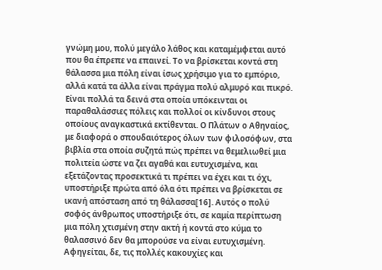γνώμη μου, πολύ μεγάλο λάθος και καταμέμφεται αυτό που θα έπρεπε να επαινεί. Το να βρίσκεται κοντά στη θάλασσα μια πόλη είναι ίσως χρήσιμο για το εμπόριο, αλλά κατά τα άλλα είναι πράγμα πολύ αλμυρό και πικρό. Είναι πολλά τα δεινά στα οποία υπόκεινται οι παραθαλάσσιες πόλεις και πολλοί οι κίνδυνοι στους οποίους αναγκαστικά εκτίθενται. Ο Πλάτων ο Αθηναίος, με διαφορά ο σπουδαιότερος όλων των φιλοσόφων, στα βιβλία στα οποία συζητά πώς πρέπει να θεμελιωθεί μια πολιτεία ώστε να ζει αγαθά και ευτυχισμένα, και εξετάζοντας προσεκτικά τι πρέπει να έχει και τι όχι, υποστήριξε πρώτα από όλα ότι πρέπει να βρίσκεται σε ικανή απόσταση από τη θάλασσα[16]. Αυτός ο πολύ σοφός άνθρωπος υποστήριξε ότι, σε καμία περίπτωση μια πόλη χτισμένη στην ακτή ή κοντά στο κύμα το θαλασσινό δεν θα μπορούσε να είναι ευτυχισμένη. Αφηγείται, δε, τις πολλές κακουχίες και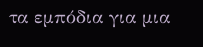τα εμπόδια για μια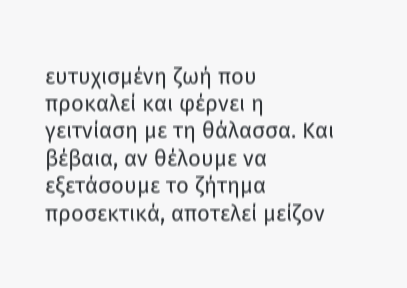ευτυχισμένη ζωή που προκαλεί και φέρνει η γειτνίαση με τη θάλασσα. Και βέβαια, αν θέλουμε να εξετάσουμε το ζήτημα προσεκτικά, αποτελεί μείζον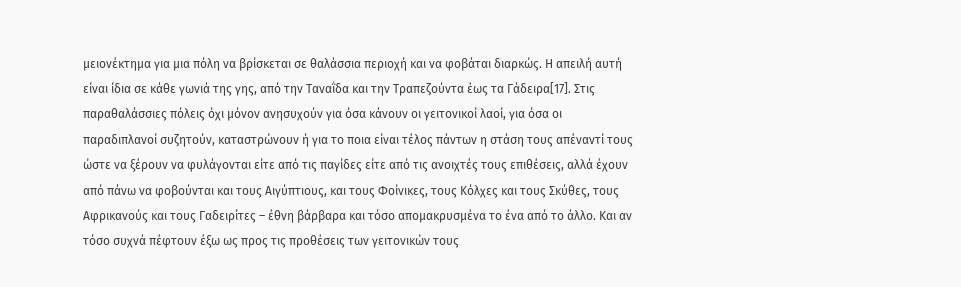μειονέκτημα για μια πόλη να βρίσκεται σε θαλάσσια περιοχή και να φοβάται διαρκώς. Η απειλή αυτή είναι ίδια σε κάθε γωνιά της γης, από την Ταναΐδα και την Τραπεζούντα έως τα Γάδειρα[17]. Στις παραθαλάσσιες πόλεις όχι μόνον ανησυχούν για όσα κάνουν οι γειτονικοί λαοί, για όσα οι παραδιπλανοί συζητούν, καταστρώνουν ή για το ποια είναι τέλος πάντων η στάση τους απέναντί τους ώστε να ξέρουν να φυλάγονται είτε από τις παγίδες είτε από τις ανοιχτές τους επιθέσεις, αλλά έχουν από πάνω να φοβούνται και τους Αιγύπτιους, και τους Φοίνικες, τους Κόλχες και τους Σκύθες, τους Αφρικανούς και τους Γαδειρίτες – έθνη βάρβαρα και τόσο απομακρυσμένα το ένα από το άλλο. Και αν τόσο συχνά πέφτουν έξω ως προς τις προθέσεις των γειτονικών τους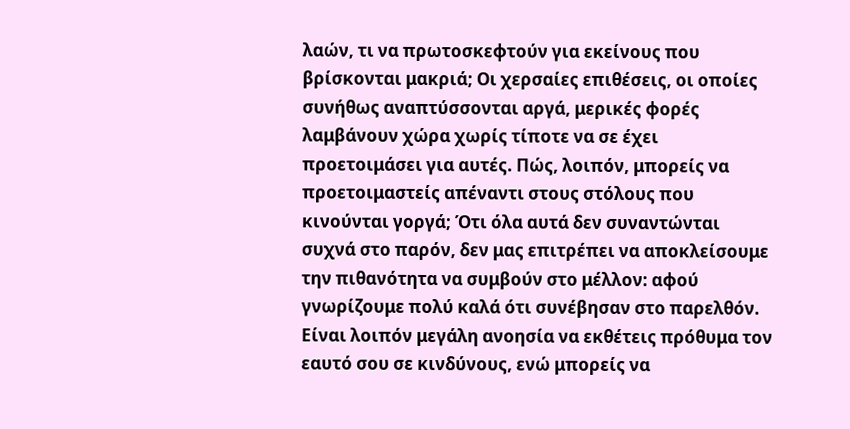λαών, τι να πρωτοσκεφτούν για εκείνους που βρίσκονται μακριά; Οι χερσαίες επιθέσεις, οι οποίες συνήθως αναπτύσσονται αργά, μερικές φορές λαμβάνουν χώρα χωρίς τίποτε να σε έχει προετοιμάσει για αυτές. Πώς, λοιπόν, μπορείς να προετοιμαστείς απέναντι στους στόλους που κινούνται γοργά; Ότι όλα αυτά δεν συναντώνται συχνά στο παρόν, δεν μας επιτρέπει να αποκλείσουμε την πιθανότητα να συμβούν στο μέλλον: αφού γνωρίζουμε πολύ καλά ότι συνέβησαν στο παρελθόν. Είναι λοιπόν μεγάλη ανοησία να εκθέτεις πρόθυμα τον εαυτό σου σε κινδύνους, ενώ μπορείς να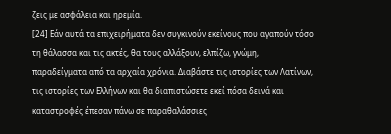ζεις με ασφάλεια και ηρεμία.
[24] Εάν αυτά τα επιχειρήματα δεν συγκινούν εκείνους που αγαπούν τόσο τη θάλασσα και τις ακτές, θα τους αλλάξουν, ελπίζω, γνώμη, παραδείγματα από τα αρχαία χρόνια. Διαβάστε τις ιστορίες των Λατίνων, τις ιστορίες των Ελλήνων και θα διαπιστώσετε εκεί πόσα δεινά και καταστροφές έπεσαν πάνω σε παραθαλάσσιες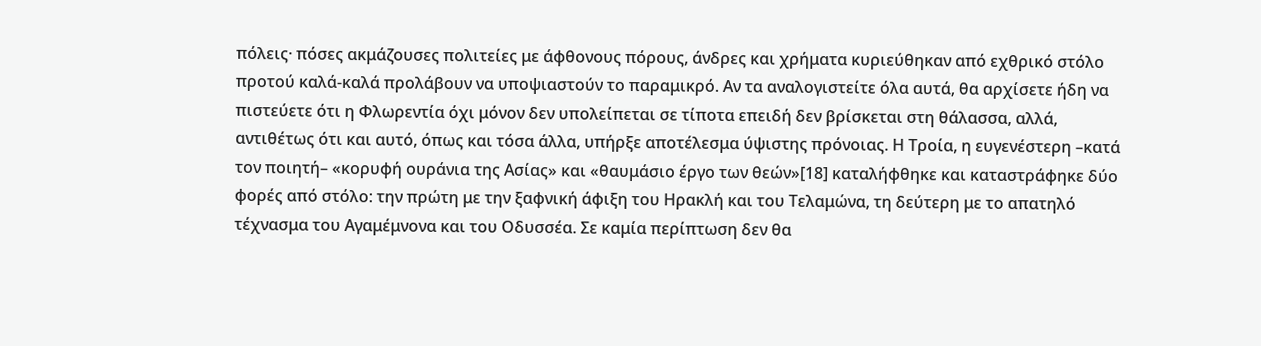πόλεις· πόσες ακμάζουσες πολιτείες με άφθονους πόρους, άνδρες και χρήματα κυριεύθηκαν από εχθρικό στόλο προτού καλά-καλά προλάβουν να υποψιαστούν το παραμικρό. Αν τα αναλογιστείτε όλα αυτά, θα αρχίσετε ήδη να πιστεύετε ότι η Φλωρεντία όχι μόνον δεν υπολείπεται σε τίποτα επειδή δεν βρίσκεται στη θάλασσα, αλλά, αντιθέτως ότι και αυτό, όπως και τόσα άλλα, υπήρξε αποτέλεσμα ύψιστης πρόνοιας. Η Τροία, η ευγενέστερη –κατά τον ποιητή– «κορυφή ουράνια της Ασίας» και «θαυμάσιο έργο των θεών»[18] καταλήφθηκε και καταστράφηκε δύο φορές από στόλο: την πρώτη με την ξαφνική άφιξη του Ηρακλή και του Τελαμώνα, τη δεύτερη με το απατηλό τέχνασμα του Αγαμέμνονα και του Οδυσσέα. Σε καμία περίπτωση δεν θα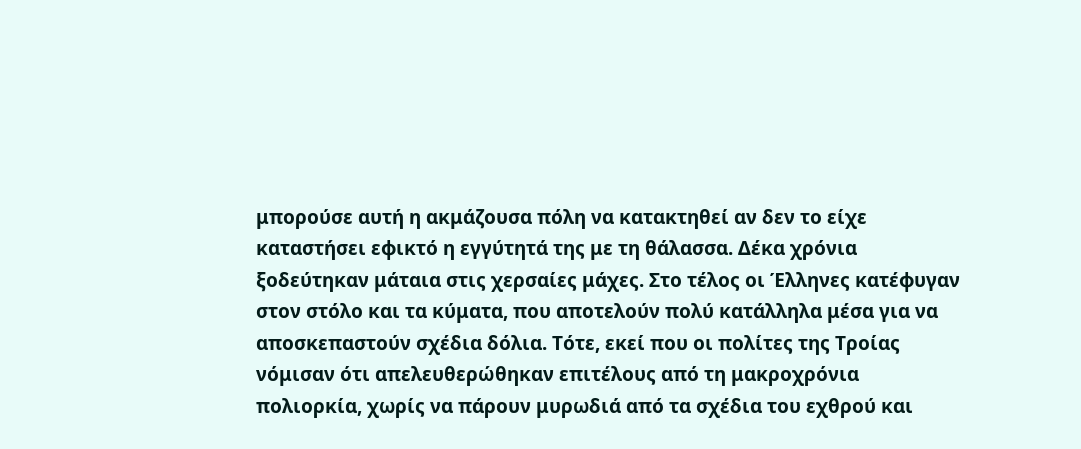μπορούσε αυτή η ακμάζουσα πόλη να κατακτηθεί αν δεν το είχε καταστήσει εφικτό η εγγύτητά της με τη θάλασσα. Δέκα χρόνια ξοδεύτηκαν μάταια στις χερσαίες μάχες. Στο τέλος οι Έλληνες κατέφυγαν στον στόλο και τα κύματα, που αποτελούν πολύ κατάλληλα μέσα για να αποσκεπαστούν σχέδια δόλια. Τότε, εκεί που οι πολίτες της Τροίας νόμισαν ότι απελευθερώθηκαν επιτέλους από τη μακροχρόνια πολιορκία, χωρίς να πάρουν μυρωδιά από τα σχέδια του εχθρού και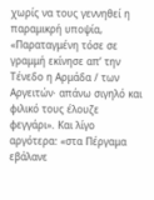χωρίς να τους γεννηθεί η παραμικρή υποψία, «Παραταγμένη τόσε σε γραμμή εκίνησε απ’ την Τένεδο η Αρμάδα / των Αργειτών· απάνω σιγηλό και φιλικό τους έλουζε φεγγάρι». Και λίγο αργότερα: «στα Πέργαμα εβάλανε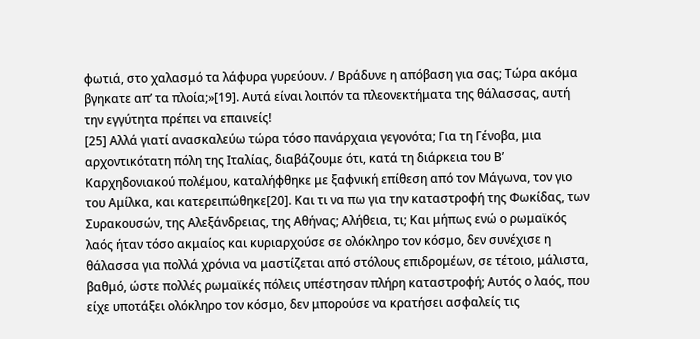φωτιά, στο χαλασμό τα λάφυρα γυρεύουν. / Βράδυνε η απόβαση για σας; Τώρα ακόμα βγηκατε απ’ τα πλοία;»[19]. Αυτά είναι λοιπόν τα πλεονεκτήματα της θάλασσας, αυτή την εγγύτητα πρέπει να επαινείς!
[25] Αλλά γιατί ανασκαλεύω τώρα τόσο πανάρχαια γεγονότα; Για τη Γένοβα, μια αρχοντικότατη πόλη της Ιταλίας, διαβάζουμε ότι, κατά τη διάρκεια του Β’ Καρχηδονιακού πολέμου, καταλήφθηκε με ξαφνική επίθεση από τον Μάγωνα, τον γιο του Αμίλκα, και κατερειπώθηκε[20]. Και τι να πω για την καταστροφή της Φωκίδας, των Συρακουσών, της Αλεξάνδρειας, της Αθήνας; Αλήθεια, τι; Και μήπως ενώ ο ρωμαϊκός λαός ήταν τόσο ακμαίος και κυριαρχούσε σε ολόκληρο τον κόσμο, δεν συνέχισε η θάλασσα για πολλά χρόνια να μαστίζεται από στόλους επιδρομέων, σε τέτοιο, μάλιστα, βαθμό, ώστε πολλές ρωμαϊκές πόλεις υπέστησαν πλήρη καταστροφή; Αυτός ο λαός, που είχε υποτάξει ολόκληρο τον κόσμο, δεν μπορούσε να κρατήσει ασφαλείς τις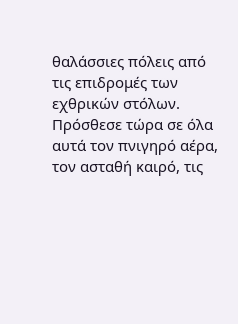θαλάσσιες πόλεις από τις επιδρομές των εχθρικών στόλων. Πρόσθεσε τώρα σε όλα αυτά τον πνιγηρό αέρα, τον ασταθή καιρό, τις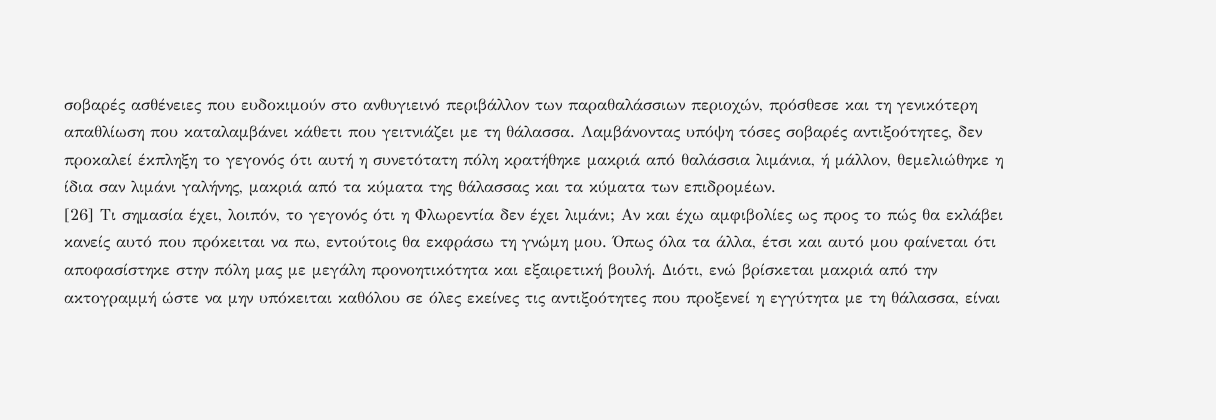σοβαρές ασθένειες που ευδοκιμούν στο ανθυγιεινό περιβάλλον των παραθαλάσσιων περιοχών, πρόσθεσε και τη γενικότερη απαθλίωση που καταλαμβάνει κάθετι που γειτνιάζει με τη θάλασσα. Λαμβάνοντας υπόψη τόσες σοβαρές αντιξοότητες, δεν προκαλεί έκπληξη το γεγονός ότι αυτή η συνετότατη πόλη κρατήθηκε μακριά από θαλάσσια λιμάνια, ή μάλλον, θεμελιώθηκε η ίδια σαν λιμάνι γαλήνης, μακριά από τα κύματα της θάλασσας και τα κύματα των επιδρομέων.
[26] Τι σημασία έχει, λοιπόν, το γεγονός ότι η Φλωρεντία δεν έχει λιμάνι; Αν και έχω αμφιβολίες ως προς το πώς θα εκλάβει κανείς αυτό που πρόκειται να πω, εντούτοις θα εκφράσω τη γνώμη μου. Όπως όλα τα άλλα, έτσι και αυτό μου φαίνεται ότι αποφασίστηκε στην πόλη μας με μεγάλη προνοητικότητα και εξαιρετική βουλή. Διότι, ενώ βρίσκεται μακριά από την ακτογραμμή ώστε να μην υπόκειται καθόλου σε όλες εκείνες τις αντιξοότητες που προξενεί η εγγύτητα με τη θάλασσα, είναι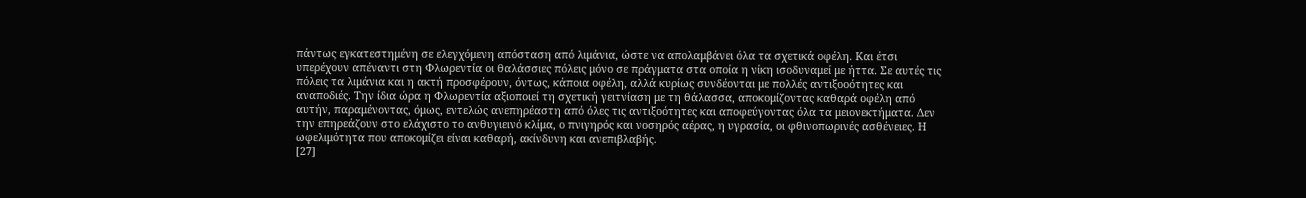πάντως εγκατεστημένη σε ελεγχόμενη απόσταση από λιμάνια, ώστε να απολαμβάνει όλα τα σχετικά οφέλη. Και έτσι υπερέχουν απέναντι στη Φλωρεντία οι θαλάσσιες πόλεις μόνο σε πράγματα στα οποία η νίκη ισοδυναμεί με ήττα. Σε αυτές τις πόλεις τα λιμάνια και η ακτή προσφέρουν, όντως, κάποια οφέλη, αλλά κυρίως συνδέονται με πολλές αντιξοοότητες και αναποδιές. Την ίδια ώρα η Φλωρεντία αξιοποιεί τη σχετική γειτνίαση με τη θάλασσα, αποκομίζοντας καθαρά οφέλη από αυτήν, παραμένοντας, όμως, εντελώς ανεπηρέαστη από όλες τις αντιξοότητες και αποφεύγοντας όλα τα μειονεκτήματα. Δεν την επηρεάζουν στο ελάχιστο το ανθυγιεινό κλίμα, ο πνιγηρός και νοσηρός αέρας, η υγρασία, οι φθινοπωρινές ασθένειες. Η ωφελιμότητα που αποκομίζει είναι καθαρή, ακίνδυνη και ανεπιβλαβής.
[27]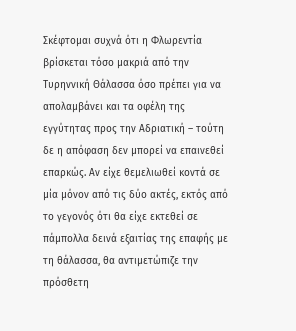Σκέφτομαι συχνά ότι η Φλωρεντία βρίσκεται τόσο μακριά από την Τυρηννική Θάλασσα όσο πρέπει για να απολαμβάνει και τα οφέλη της εγγύτητας προς την Αδριατική – τούτη δε η απόφαση δεν μπορεί να επαινεθεί επαρκώς. Αν είχε θεμελιωθεί κοντά σε μία μόνον από τις δύο ακτές, εκτός από το γεγονός ότι θα είχε εκτεθεί σε πάμπολλα δεινά εξαιτίας της επαφής με τη θάλασσα, θα αντιμετώπιζε την πρόσθετη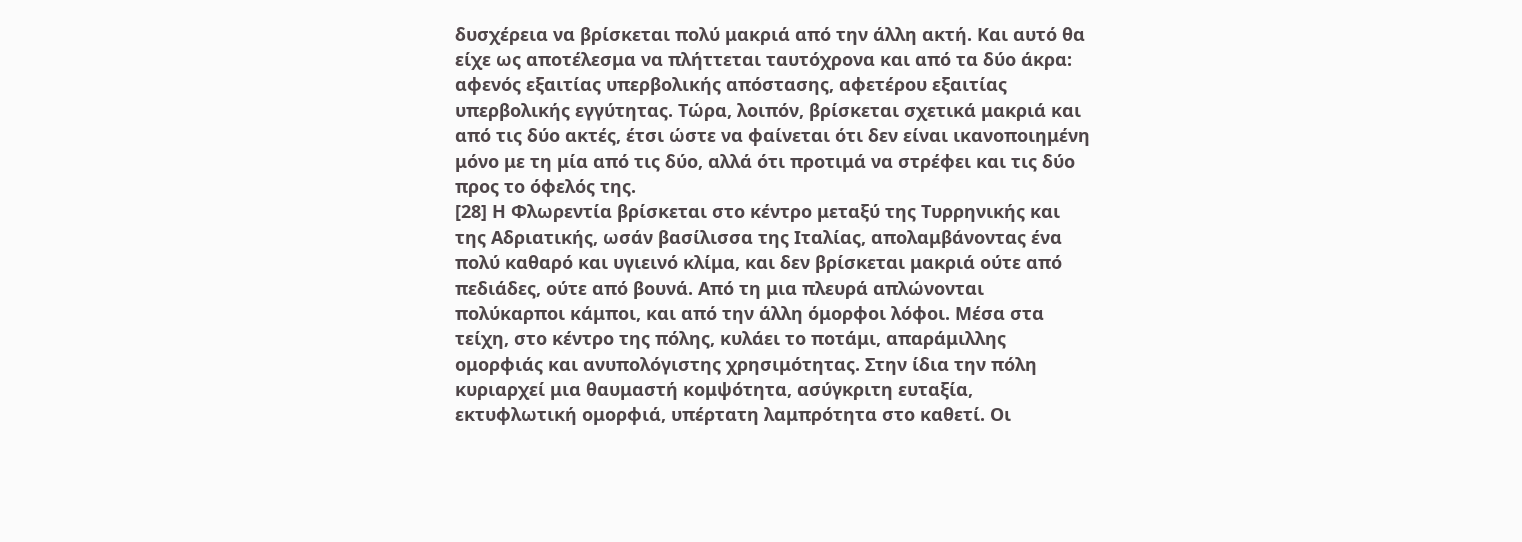δυσχέρεια να βρίσκεται πολύ μακριά από την άλλη ακτή. Και αυτό θα είχε ως αποτέλεσμα να πλήττεται ταυτόχρονα και από τα δύο άκρα: αφενός εξαιτίας υπερβολικής απόστασης, αφετέρου εξαιτίας υπερβολικής εγγύτητας. Τώρα, λοιπόν, βρίσκεται σχετικά μακριά και από τις δύο ακτές, έτσι ώστε να φαίνεται ότι δεν είναι ικανοποιημένη μόνο με τη μία από τις δύο, αλλά ότι προτιμά να στρέφει και τις δύο προς το όφελός της.
[28] Η Φλωρεντία βρίσκεται στο κέντρο μεταξύ της Τυρρηνικής και της Αδριατικής, ωσάν βασίλισσα της Ιταλίας, απολαμβάνοντας ένα πολύ καθαρό και υγιεινό κλίμα, και δεν βρίσκεται μακριά ούτε από πεδιάδες, ούτε από βουνά. Από τη μια πλευρά απλώνονται πολύκαρποι κάμποι, και από την άλλη όμορφοι λόφοι. Μέσα στα τείχη, στο κέντρο της πόλης, κυλάει το ποτάμι, απαράμιλλης ομορφιάς και ανυπολόγιστης χρησιμότητας. Στην ίδια την πόλη κυριαρχεί μια θαυμαστή κομψότητα, ασύγκριτη ευταξία, εκτυφλωτική ομορφιά, υπέρτατη λαμπρότητα στο καθετί. Οι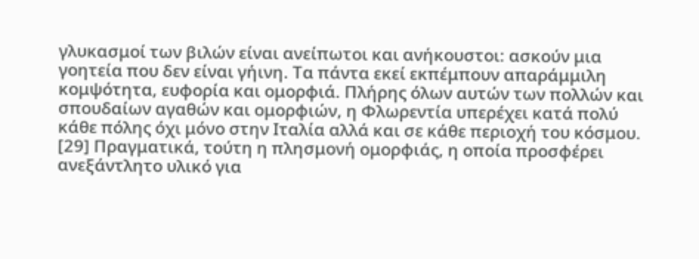γλυκασμοί των βιλών είναι ανείπωτοι και ανήκουστοι: ασκούν μια γοητεία που δεν είναι γήινη. Τα πάντα εκεί εκπέμπουν απαράμμιλη κομψότητα, ευφορία και ομορφιά. Πλήρης όλων αυτών των πολλών και σπουδαίων αγαθών και ομορφιών, η Φλωρεντία υπερέχει κατά πολύ κάθε πόλης όχι μόνο στην Ιταλία αλλά και σε κάθε περιοχή του κόσμου.
[29] Πραγματικά, τούτη η πλησμονή ομορφιάς, η οποία προσφέρει ανεξάντλητο υλικό για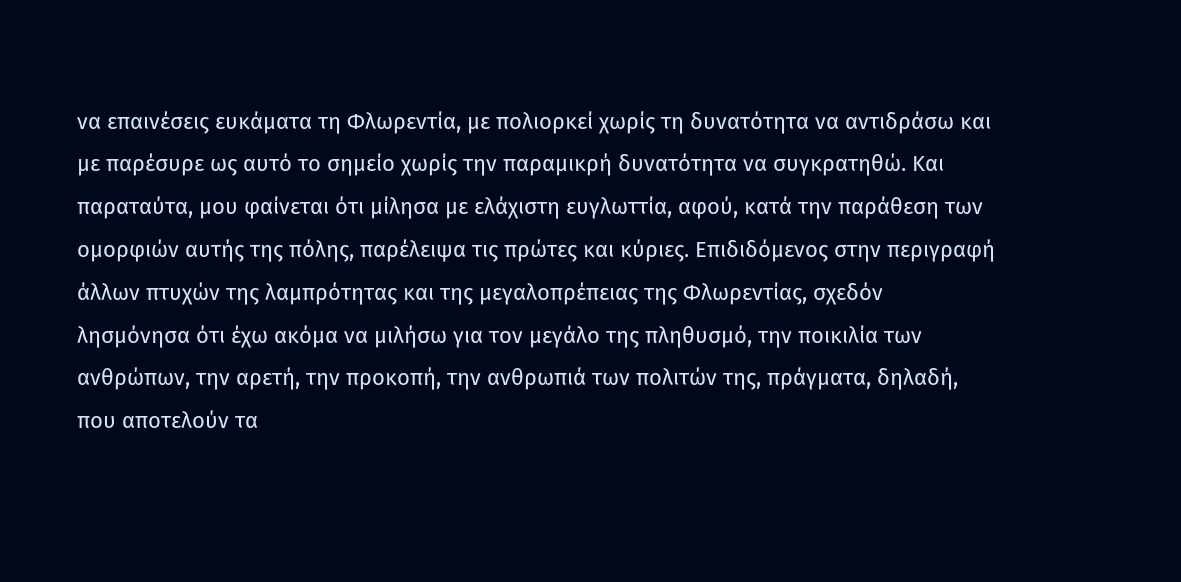να επαινέσεις ευκάματα τη Φλωρεντία, με πολιορκεί χωρίς τη δυνατότητα να αντιδράσω και με παρέσυρε ως αυτό το σημείο χωρίς την παραμικρή δυνατότητα να συγκρατηθώ. Και παραταύτα, μου φαίνεται ότι μίλησα με ελάχιστη ευγλωττία, αφού, κατά την παράθεση των ομορφιών αυτής της πόλης, παρέλειψα τις πρώτες και κύριες. Επιδιδόμενος στην περιγραφή άλλων πτυχών της λαμπρότητας και της μεγαλοπρέπειας της Φλωρεντίας, σχεδόν λησμόνησα ότι έχω ακόμα να μιλήσω για τον μεγάλο της πληθυσμό, την ποικιλία των ανθρώπων, την αρετή, την προκοπή, την ανθρωπιά των πολιτών της, πράγματα, δηλαδή, που αποτελούν τα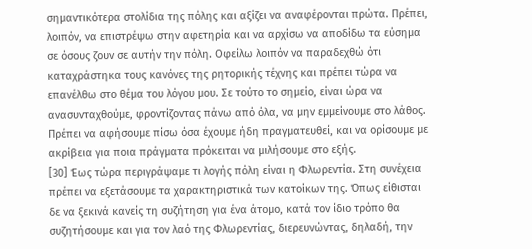σημαντικότερα στολίδια της πόλης και αξίζει να αναφέρονται πρώτα. Πρέπει, λοιπόν, να επιστρέψω στην αφετηρία και να αρχίσω να αποδίδω τα εύσημα σε όσους ζουν σε αυτήν την πόλη. Οφείλω λοιπόν να παραδεχθώ ότι καταχράστηκα τους κανόνες της ρητορικής τέχνης και πρέπει τώρα να επανέλθω στο θέμα του λόγου μου. Σε τούτο το σημείο, είναι ώρα να ανασυνταχθούμε, φροντίζοντας πάνω από όλα, να μην εμμείνουμε στο λάθος. Πρέπει να αφήσουμε πίσω όσα έχουμε ήδη πραγματευθεί, και να ορίσουμε με ακρίβεια για ποια πράγματα πρόκειται να μιλήσουμε στο εξής.
[30] Έως τώρα περιγράψαμε τι λογής πόλη είναι η Φλωρεντία. Στη συνέχεια πρέπει να εξετάσουμε τα χαρακτηριστικά των κατοίκων της. Όπως είθισται δε να ξεκινά κανείς τη συζήτηση για ένα άτομο, κατά τον ίδιο τρόπο θα συζητήσουμε και για τον λαό της Φλωρεντίας, διερευνώντας, δηλαδή, την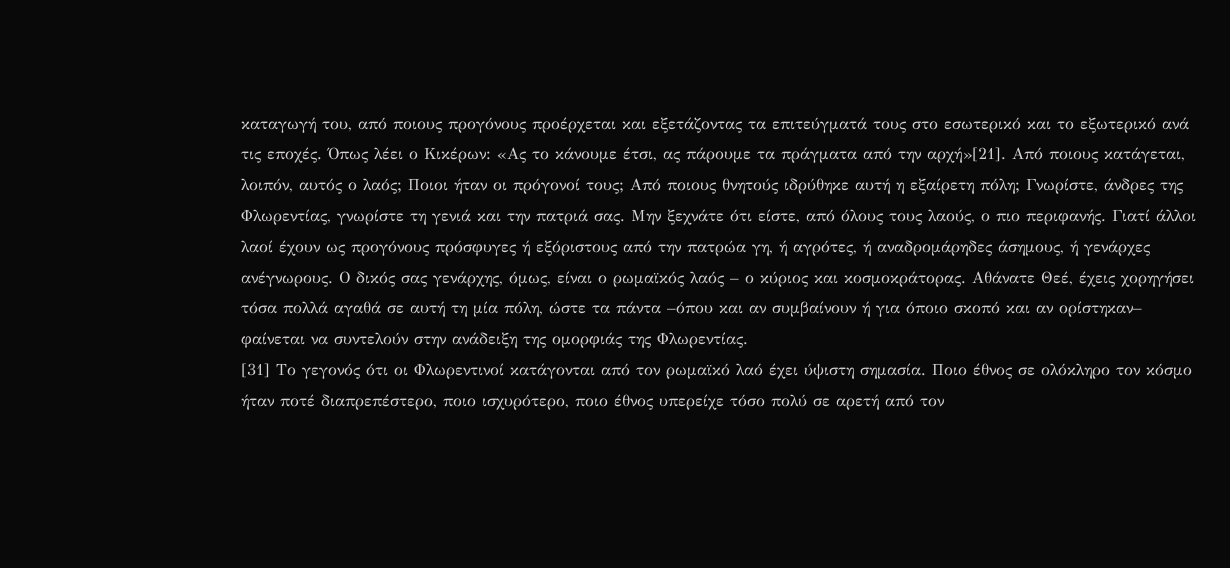καταγωγή του, από ποιους προγόνους προέρχεται και εξετάζοντας τα επιτεύγματά τους στο εσωτερικό και το εξωτερικό ανά τις εποχές. Όπως λέει ο Κικέρων: «Ας το κάνουμε έτσι, ας πάρουμε τα πράγματα από την αρχή»[21]. Από ποιους κατάγεται, λοιπόν, αυτός ο λαός; Ποιοι ήταν οι πρόγονοί τους; Από ποιους θνητούς ιδρύθηκε αυτή η εξαίρετη πόλη; Γνωρίστε, άνδρες της Φλωρεντίας, γνωρίστε τη γενιά και την πατριά σας. Μην ξεχνάτε ότι είστε, από όλους τους λαούς, ο πιο περιφανής. Γιατί άλλοι λαοί έχουν ως προγόνους πρόσφυγες ή εξόριστους από την πατρώα γη, ή αγρότες, ή αναδρομάρηδες άσημους, ή γενάρχες ανέγνωρους. Ο δικός σας γενάρχης, όμως, είναι ο ρωμαϊκός λαός – ο κύριος και κοσμοκράτορας. Αθάνατε Θεέ, έχεις χορηγήσει τόσα πολλά αγαθά σε αυτή τη μία πόλη, ώστε τα πάντα –όπου και αν συμβαίνουν ή για όποιο σκοπό και αν ορίστηκαν– φαίνεται να συντελούν στην ανάδειξη της ομορφιάς της Φλωρεντίας.
[31] Το γεγονός ότι οι Φλωρεντινοί κατάγονται από τον ρωμαϊκό λαό έχει ύψιστη σημασία. Ποιο έθνος σε ολόκληρο τον κόσμο ήταν ποτέ διαπρεπέστερο, ποιο ισχυρότερο, ποιο έθνος υπερείχε τόσο πολύ σε αρετή από τον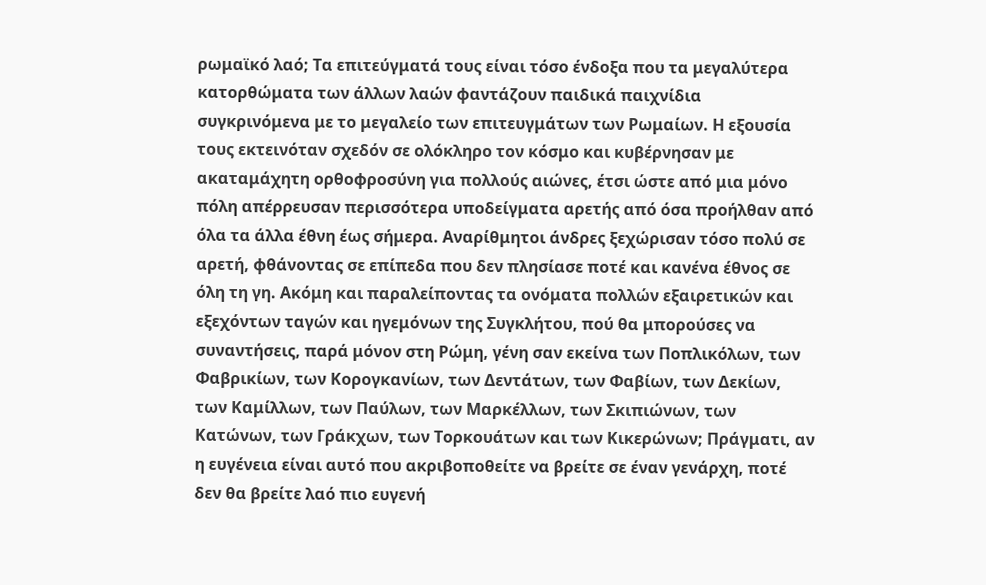ρωμαϊκό λαό; Τα επιτεύγματά τους είναι τόσο ένδοξα που τα μεγαλύτερα κατορθώματα των άλλων λαών φαντάζουν παιδικά παιχνίδια συγκρινόμενα με το μεγαλείο των επιτευγμάτων των Ρωμαίων. Η εξουσία τους εκτεινόταν σχεδόν σε ολόκληρο τον κόσμο και κυβέρνησαν με ακαταμάχητη ορθοφροσύνη για πολλούς αιώνες, έτσι ώστε από μια μόνο πόλη απέρρευσαν περισσότερα υποδείγματα αρετής από όσα προήλθαν από όλα τα άλλα έθνη έως σήμερα. Αναρίθμητοι άνδρες ξεχώρισαν τόσο πολύ σε αρετή, φθάνοντας σε επίπεδα που δεν πλησίασε ποτέ και κανένα έθνος σε όλη τη γη. Ακόμη και παραλείποντας τα ονόματα πολλών εξαιρετικών και εξεχόντων ταγών και ηγεμόνων της Συγκλήτου, πού θα μπορούσες να συναντήσεις, παρά μόνον στη Ρώμη, γένη σαν εκείνα των Ποπλικόλων, των Φαβρικίων, των Κορογκανίων, των Δεντάτων, των Φαβίων, των Δεκίων, των Καμίλλων, των Παύλων, των Μαρκέλλων, των Σκιπιώνων, των Κατώνων, των Γράκχων, των Τορκουάτων και των Κικερώνων; Πράγματι, αν η ευγένεια είναι αυτό που ακριβοποθείτε να βρείτε σε έναν γενάρχη, ποτέ δεν θα βρείτε λαό πιο ευγενή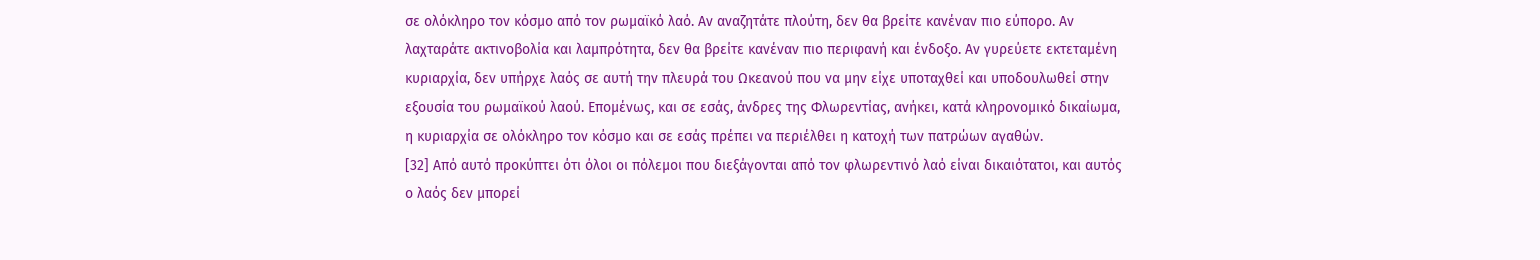σε ολόκληρο τον κόσμο από τον ρωμαϊκό λαό. Αν αναζητάτε πλούτη, δεν θα βρείτε κανέναν πιο εύπορο. Αν λαχταράτε ακτινοβολία και λαμπρότητα, δεν θα βρείτε κανέναν πιο περιφανή και ένδοξο. Αν γυρεύετε εκτεταμένη κυριαρχία, δεν υπήρχε λαός σε αυτή την πλευρά του Ωκεανού που να μην είχε υποταχθεί και υποδουλωθεί στην εξουσία του ρωμαϊκού λαού. Επομένως, και σε εσάς, άνδρες της Φλωρεντίας, ανήκει, κατά κληρονομικό δικαίωμα, η κυριαρχία σε ολόκληρο τον κόσμο και σε εσάς πρέπει να περιέλθει η κατοχή των πατρώων αγαθών.
[32] Από αυτό προκύπτει ότι όλοι οι πόλεμοι που διεξάγονται από τον φλωρεντινό λαό είναι δικαιότατοι, και αυτός ο λαός δεν μπορεί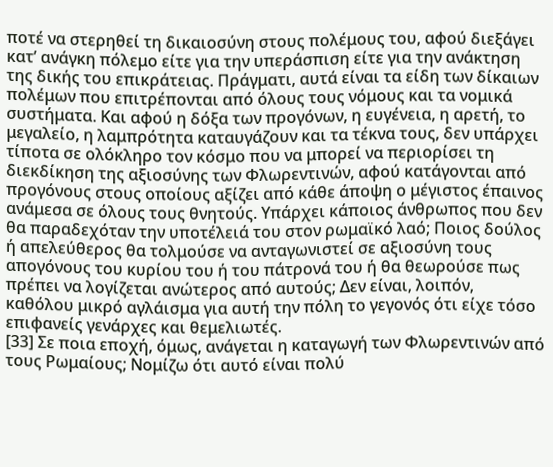ποτέ να στερηθεί τη δικαιοσύνη στους πολέμους του, αφού διεξάγει κατ’ ανάγκη πόλεμο είτε για την υπεράσπιση είτε για την ανάκτηση της δικής του επικράτειας. Πράγματι, αυτά είναι τα είδη των δίκαιων πολέμων που επιτρέπονται από όλους τους νόμους και τα νομικά συστήματα. Και αφού η δόξα των προγόνων, η ευγένεια, η αρετή, το μεγαλείο, η λαμπρότητα καταυγάζουν και τα τέκνα τους, δεν υπάρχει τίποτα σε ολόκληρο τον κόσμο που να μπορεί να περιορίσει τη διεκδίκηση της αξιοσύνης των Φλωρεντινών, αφού κατάγονται από προγόνους στους οποίους αξίζει από κάθε άποψη ο μέγιστος έπαινος ανάμεσα σε όλους τους θνητούς. Υπάρχει κάποιος άνθρωπος που δεν θα παραδεχόταν την υποτέλειά του στον ρωμαϊκό λαό; Ποιος δούλος ή απελεύθερος θα τολμούσε να ανταγωνιστεί σε αξιοσύνη τους απογόνους του κυρίου του ή του πάτρονά του ή θα θεωρούσε πως πρέπει να λογίζεται ανώτερος από αυτούς; Δεν είναι, λοιπόν, καθόλου μικρό αγλάισμα για αυτή την πόλη το γεγονός ότι είχε τόσο επιφανείς γενάρχες και θεμελιωτές.
[33] Σε ποια εποχή, όμως, ανάγεται η καταγωγή των Φλωρεντινών από τους Ρωμαίους; Νομίζω ότι αυτό είναι πολύ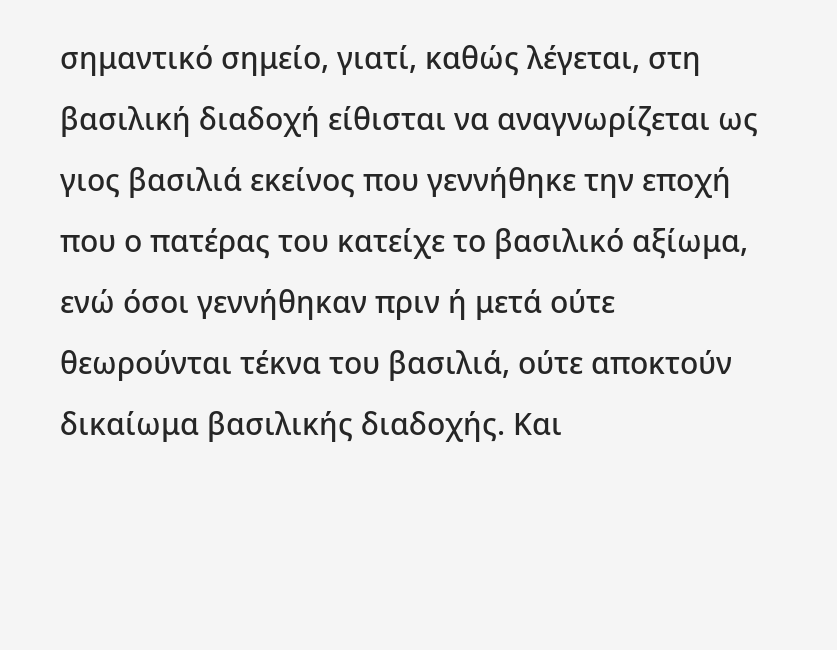σημαντικό σημείο, γιατί, καθώς λέγεται, στη βασιλική διαδοχή είθισται να αναγνωρίζεται ως γιος βασιλιά εκείνος που γεννήθηκε την εποχή που ο πατέρας του κατείχε το βασιλικό αξίωμα, ενώ όσοι γεννήθηκαν πριν ή μετά ούτε θεωρούνται τέκνα του βασιλιά, ούτε αποκτούν δικαίωμα βασιλικής διαδοχής. Και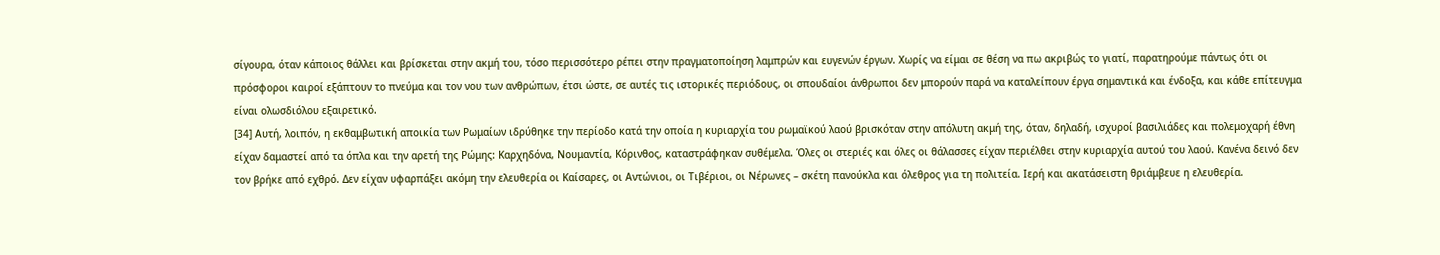σίγουρα, όταν κάποιος θάλλει και βρίσκεται στην ακμή του, τόσο περισσότερο ρέπει στην πραγματοποίηση λαμπρών και ευγενών έργων. Χωρίς να είμαι σε θέση να πω ακριβώς το γιατί, παρατηρούμε πάντως ότι οι πρόσφοροι καιροί εξάπτουν το πνεύμα και τον νου των ανθρώπων, έτσι ώστε, σε αυτές τις ιστορικές περιόδους, οι σπουδαίοι άνθρωποι δεν μπορούν παρά να καταλείπουν έργα σημαντικά και ένδοξα, και κάθε επίτευγμα είναι ολωσδιόλου εξαιρετικό.
[34] Αυτή, λοιπόν, η εκθαμβωτική αποικία των Ρωμαίων ιδρύθηκε την περίοδο κατά την οποία η κυριαρχία του ρωμαϊκού λαού βρισκόταν στην απόλυτη ακμή της, όταν, δηλαδή, ισχυροί βασιλιάδες και πολεμοχαρή έθνη είχαν δαμαστεί από τα όπλα και την αρετή της Ρώμης: Καρχηδόνα, Νουμαντία, Κόρινθος, καταστράφηκαν συθέμελα. Όλες οι στεριές και όλες οι θάλασσες είχαν περιέλθει στην κυριαρχία αυτού του λαού. Κανένα δεινό δεν τον βρήκε από εχθρό. Δεν είχαν υφαρπάξει ακόμη την ελευθερία οι Καίσαρες, οι Αντώνιοι, οι Τιβέριοι, οι Νέρωνες – σκέτη πανούκλα και όλεθρος για τη πολιτεία. Ιερή και ακατάσειστη θριάμβευε η ελευθερία.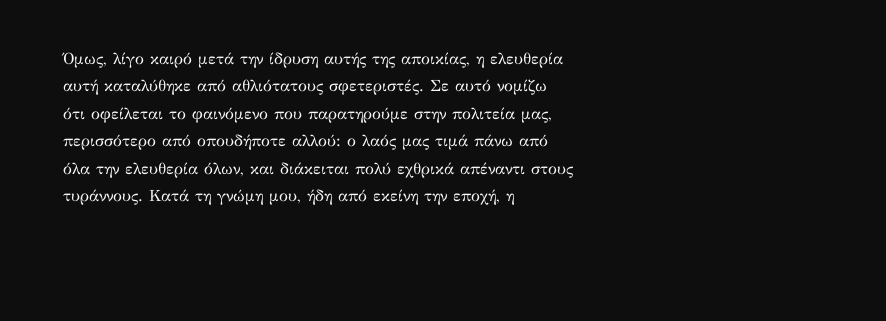Όμως, λίγο καιρό μετά την ίδρυση αυτής της αποικίας, η ελευθερία αυτή καταλύθηκε από αθλιότατους σφετεριστές. Σε αυτό νομίζω ότι οφείλεται το φαινόμενο που παρατηρούμε στην πολιτεία μας, περισσότερο από οπουδήποτε αλλού: ο λαός μας τιμά πάνω από όλα την ελευθερία όλων, και διάκειται πολύ εχθρικά απέναντι στους τυράννους. Κατά τη γνώμη μου, ήδη από εκείνη την εποχή, η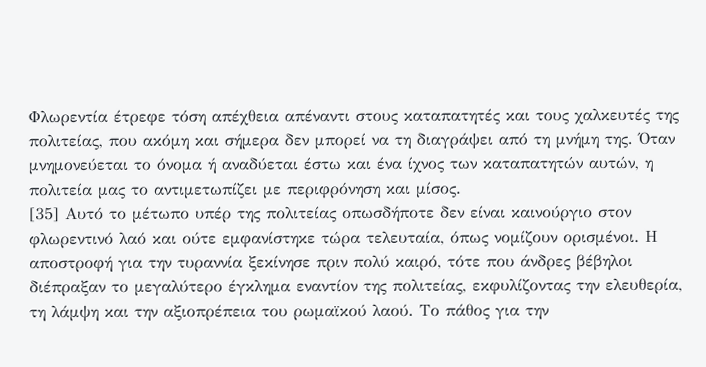Φλωρεντία έτρεφε τόση απέχθεια απέναντι στους καταπατητές και τους χαλκευτές της πολιτείας, που ακόμη και σήμερα δεν μπορεί να τη διαγράψει από τη μνήμη της. Όταν μνημονεύεται το όνομα ή αναδύεται έστω και ένα ίχνος των καταπατητών αυτών, η πολιτεία μας το αντιμετωπίζει με περιφρόνηση και μίσος.
[35] Αυτό το μέτωπο υπέρ της πολιτείας οπωσδήποτε δεν είναι καινούργιο στον φλωρεντινό λαό και ούτε εμφανίστηκε τώρα τελευταία, όπως νομίζουν ορισμένοι. Η αποστροφή για την τυραννία ξεκίνησε πριν πολύ καιρό, τότε που άνδρες βέβηλοι διέπραξαν το μεγαλύτερο έγκλημα εναντίον της πολιτείας, εκφυλίζοντας την ελευθερία, τη λάμψη και την αξιοπρέπεια του ρωμαϊκού λαού. Το πάθος για την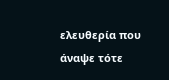ελευθερία που άναψε τότε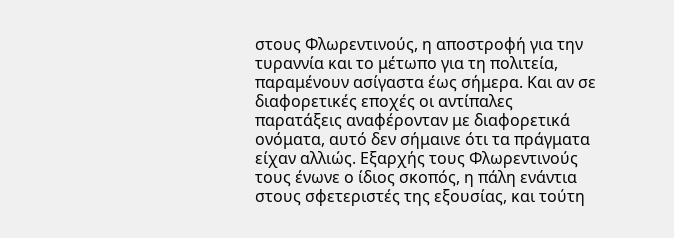στους Φλωρεντινούς, η αποστροφή για την τυραννία και το μέτωπο για τη πολιτεία, παραμένουν ασίγαστα έως σήμερα. Και αν σε διαφορετικές εποχές οι αντίπαλες παρατάξεις αναφέρονταν με διαφορετικά ονόματα, αυτό δεν σήμαινε ότι τα πράγματα είχαν αλλιώς. Εξαρχής τους Φλωρεντινούς τους ένωνε ο ίδιος σκοπός, η πάλη ενάντια στους σφετεριστές της εξουσίας, και τούτη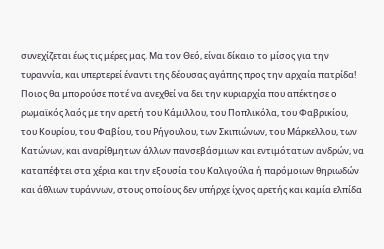συνεχίζεται έως τις μέρες μας. Μα τον Θεό, είναι δίκαιο το μίσος για την τυραννία, και υπερτερεί έναντι της δέουσας αγάπης προς την αρχαία πατρίδα! Ποιος θα μπορούσε ποτέ να ανεχθεί να δει την κυριαρχία που απέκτησε ο ρωμαϊκός λαός με την αρετή του Κάμιλλου, του Ποπλικόλα, του Φαβρικίου, του Κουρίου, του Φαβίου, του Ρήγουλου, των Σκιπιώνων, του Μάρκελλου, των Κατώνων, και αναρίθμητων άλλων πανσεβάσμιων και εντιμότατων ανδρών, να καταπέφτει στα χέρια και την εξουσία του Καλιγούλα ή παρόμοιων θηριωδών και άθλιων τυράννων, στους οποίους δεν υπήρχε ίχνος αρετής και καμία ελπίδα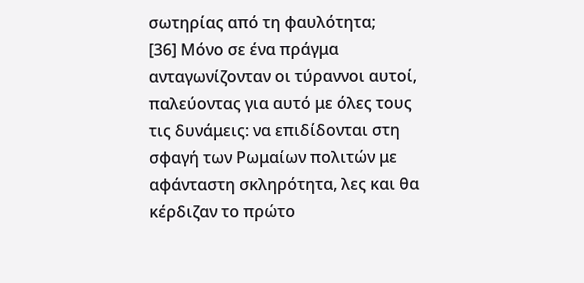σωτηρίας από τη φαυλότητα;
[36] Μόνο σε ένα πράγμα ανταγωνίζονταν οι τύραννοι αυτοί, παλεύοντας για αυτό με όλες τους τις δυνάμεις: να επιδίδονται στη σφαγή των Ρωμαίων πολιτών με αφάνταστη σκληρότητα, λες και θα κέρδιζαν το πρώτο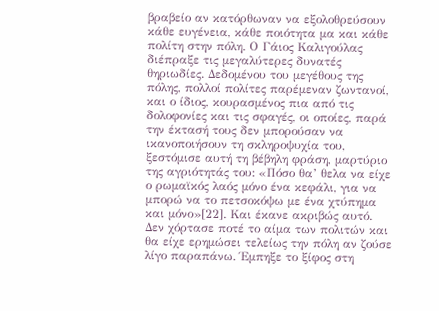βραβείο αν κατόρθωναν να εξολοθρεύσουν κάθε ευγένεια, κάθε ποιότητα μα και κάθε πολίτη στην πόλη. Ο Γάιος Καλιγούλας διέπραξε τις μεγαλύτερες δυνατές θηριωδίες. Δεδομένου του μεγέθους της πόλης, πολλοί πολίτες παρέμεναν ζωντανοί, και ο ίδιος, κουρασμένος πια από τις δολοφονίες και τις σφαγές, οι οποίες, παρά την έκτασή τους δεν μπορούσαν να ικανοποιήσουν τη σκληροψυχία του, ξεστόμισε αυτή τη βέβηλη φράση, μαρτύριο της αγριότητάς του: «Πόσο θα’ θελα να είχε ο ρωμαϊκός λαός μόνο ένα κεφάλι, για να μπορώ να το πετσοκόψω με ένα χτύπημα και μόνο»[22]. Και έκανε ακριβώς αυτό. Δεν χόρτασε ποτέ το αίμα των πολιτών και θα είχε ερημώσει τελείως την πόλη αν ζούσε λίγο παραπάνω. Έμπηξε το ξίφος στη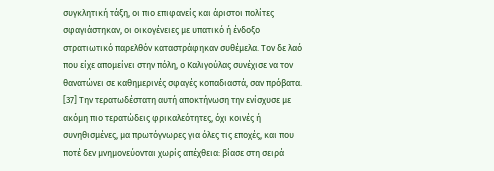συγκλητική τάξη, οι πιο επιφανείς και άριστοι πολίτες σφαγιάστηκαν, οι οικογένειες με υπατικό ή ένδοξο στρατιωτικό παρελθόν καταστράφηκαν συθέμελα. Τον δε λαό που είχε απομείνει στην πόλη, ο Καλιγούλας συνέχισε να τον θανατώνει σε καθημερινές σφαγές κοπαδιαστά, σαν πρόβατα.
[37] Την τερατωδέστατη αυτή αποκτήνωση την ενίσχυσε με ακόμη πιο τερατώδεις φρικαλεότητες, όχι κοινές ή συνηθισμένες, μα πρωτόγνωρες για όλες τις εποχές, και που ποτέ δεν μνημονεύονται χωρίς απέχθεια: βίασε στη σειρά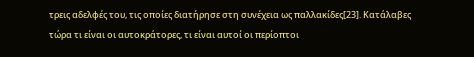τρεις αδελφές του, τις οποίες διατήρησε στη συνέχεια ως παλλακίδες[23]. Κατάλαβες τώρα τι είναι οι αυτοκράτορες, τι είναι αυτοί οι περίοπτοι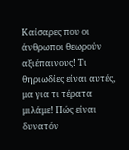Καίσαρες που οι άνθρωποι θεωρούν αξιέπαινους! Τι θηριωδίες είναι αυτές, μα για τι τέρατα μιλάμε! Πώς είναι δυνατόν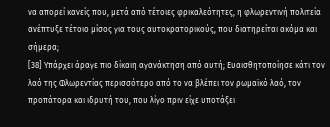να απορεί κανείς που, μετά από τέτοιες φρικαλεότητες, η φλωρεντινή πολιτεία ανέπτυξε τέτοιο μίσος για τους αυτοκρατορικούς, που διατηρείται ακόμα και σήμερα;
[38] Υπάρχει άραγε πιο δίκαιη αγανάκτηση από αυτή; Ευαισθητοποίησε κάτι τον λαό της Φλωρεντίας περισσότερο από το να βλέπει τον ρωμαϊκό λαό, τον προπάτορα και ιδρυτή του, που λίγο πριν είχε υποτάξει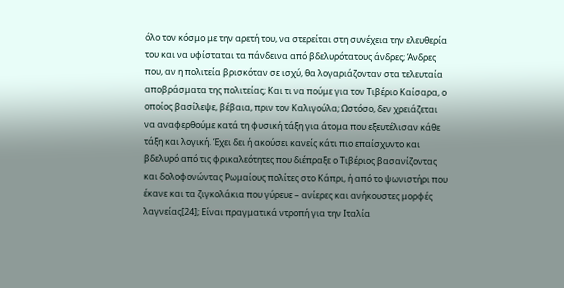όλο τον κόσμο με την αρετή του, να στερείται στη συνέχεια την ελευθερία του και να υφίσταται τα πάνδεινα από βδελυρότατους άνδρες; Άνδρες που, αν η πολιτεία βρισκόταν σε ισχύ, θα λογαριάζονταν στα τελευταία αποβράσματα της πολιτείας; Και τι να πούμε για τον Τιβέριο Καίσαρα, ο οποίος βασίλεψε, βέβαια, πριν τον Καλιγούλα; Ωστόσο, δεν χρειάζεται να αναφερθούμε κατά τη φυσική τάξη για άτομα που εξευτέλισαν κάθε τάξη και λογική. Έχει δει ή ακούσει κανείς κάτι πιο επαίσχυντο και βδελυρό από τις φρικαλεότητες που διέπραξε ο Τιβέριος βασανίζοντας και δολοφονώντας Ρωμαίους πολίτες στο Κάπρι, ή από το ψωνιστήρι που έκανε και τα ζιγκολάκια που γύρευε – ανίερες και ανήκουστες μορφές λαγνείας[24]; Είναι πραγματικά ντροπή για την Ιταλία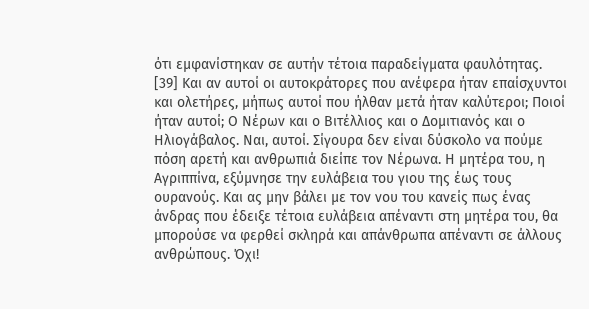ότι εμφανίστηκαν σε αυτήν τέτοια παραδείγματα φαυλότητας.
[39] Και αν αυτοί οι αυτοκράτορες που ανέφερα ήταν επαίσχυντοι και ολετήρες, μήπως αυτοί που ήλθαν μετά ήταν καλύτεροι; Ποιοί ήταν αυτοί; Ο Νέρων και ο Βιτέλλιος και ο Δομιτιανός και ο Ηλιογάβαλος. Ναι, αυτοί. Σίγουρα δεν είναι δύσκολο να πούμε πόση αρετή και ανθρωπιά διείπε τον Νέρωνα. Η μητέρα του, η Αγριππίνα, εξύμνησε την ευλάβεια του γιου της έως τους ουρανούς. Και ας μην βάλει με τον νου του κανείς πως ένας άνδρας που έδειξε τέτοια ευλάβεια απέναντι στη μητέρα του, θα μπορούσε να φερθεί σκληρά και απάνθρωπα απέναντι σε άλλους ανθρώπους. Όχι!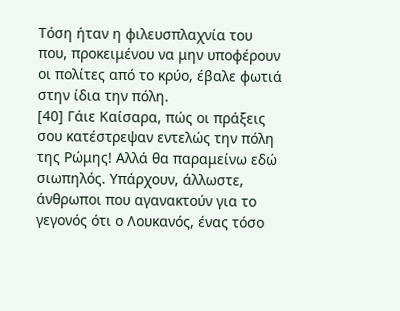Τόση ήταν η φιλευσπλαχνία του που, προκειμένου να μην υποφέρουν οι πολίτες από το κρύο, έβαλε φωτιά στην ίδια την πόλη.
[40] Γάιε Καίσαρα, πώς οι πράξεις σου κατέστρεψαν εντελώς την πόλη της Ρώμης! Αλλά θα παραμείνω εδώ σιωπηλός. Υπάρχουν, άλλωστε, άνθρωποι που αγανακτούν για το γεγονός ότι ο Λουκανός, ένας τόσο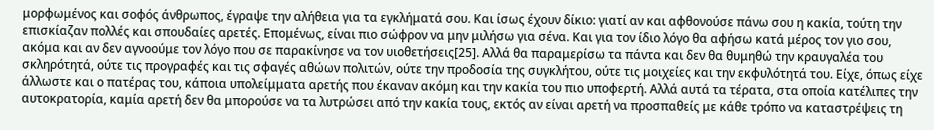μορφωμένος και σοφός άνθρωπος, έγραψε την αλήθεια για τα εγκλήματά σου. Και ίσως έχουν δίκιο: γιατί αν και αφθονούσε πάνω σου η κακία, τούτη την επισκίαζαν πολλές και σπουδαίες αρετές. Επομένως, είναι πιο σώφρον να μην μιλήσω για σένα. Και για τον ίδιο λόγο θα αφήσω κατά μέρος τον γιο σου, ακόμα και αν δεν αγνοούμε τον λόγο που σε παρακίνησε να τον υιοθετήσεις[25]. Αλλά θα παραμερίσω τα πάντα και δεν θα θυμηθώ την κραυγαλέα του σκληρότητά, ούτε τις προγραφές και τις σφαγές αθώων πολιτών, ούτε την προδοσία της συγκλήτου, ούτε τις μοιχείες και την εκφυλότητά του. Είχε, όπως είχε άλλωστε και ο πατέρας του, κάποια υπολείμματα αρετής που έκαναν ακόμη και την κακία του πιο υποφερτή. Αλλά αυτά τα τέρατα, στα οποία κατέλιπες την αυτοκρατορία, καμία αρετή δεν θα μπορούσε να τα λυτρώσει από την κακία τους, εκτός αν είναι αρετή να προσπαθείς με κάθε τρόπο να καταστρέψεις τη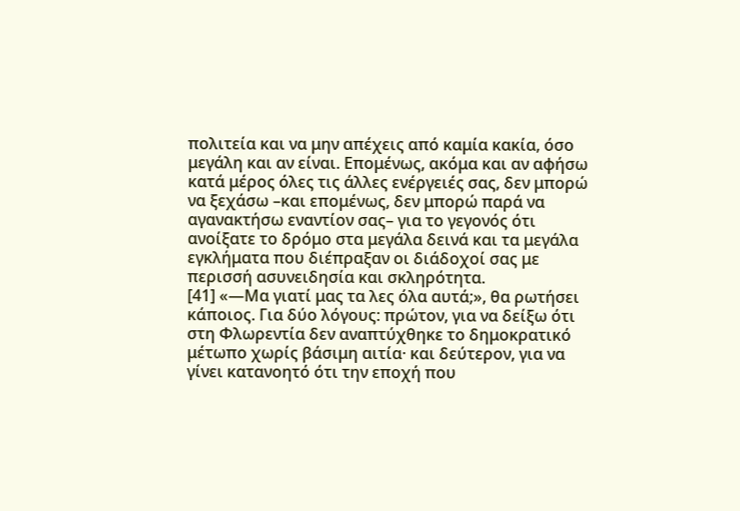πολιτεία και να μην απέχεις από καμία κακία, όσο μεγάλη και αν είναι. Επομένως, ακόμα και αν αφήσω κατά μέρος όλες τις άλλες ενέργειές σας, δεν μπορώ να ξεχάσω –και επομένως, δεν μπορώ παρά να αγανακτήσω εναντίον σας– για το γεγονός ότι ανοίξατε το δρόμο στα μεγάλα δεινά και τα μεγάλα εγκλήματα που διέπραξαν οι διάδοχοί σας με περισσή ασυνειδησία και σκληρότητα.
[41] «—Μα γιατί μας τα λες όλα αυτά;», θα ρωτήσει κάποιος. Για δύο λόγους: πρώτον, για να δείξω ότι στη Φλωρεντία δεν αναπτύχθηκε το δημοκρατικό μέτωπο χωρίς βάσιμη αιτία· και δεύτερον, για να γίνει κατανοητό ότι την εποχή που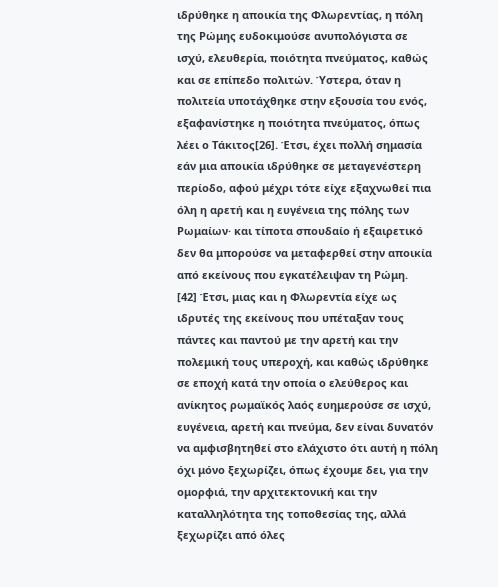ιδρύθηκε η αποικία της Φλωρεντίας, η πόλη της Ρώμης ευδοκιμούσε ανυπολόγιστα σε ισχύ, ελευθερία, ποιότητα πνεύματος, καθώς και σε επίπεδο πολιτών. Ύστερα, όταν η πολιτεία υποτάχθηκε στην εξουσία του ενός, εξαφανίστηκε η ποιότητα πνεύματος, όπως λέει ο Τάκιτος[26]. Έτσι, έχει πολλή σημασία εάν μια αποικία ιδρύθηκε σε μεταγενέστερη περίοδο, αφού μέχρι τότε είχε εξαχνωθεί πια όλη η αρετή και η ευγένεια της πόλης των Ρωμαίων· και τίποτα σπουδαίο ή εξαιρετικό δεν θα μπορούσε να μεταφερθεί στην αποικία από εκείνους που εγκατέλειψαν τη Ρώμη.
[42] Έτσι, μιας και η Φλωρεντία είχε ως ιδρυτές της εκείνους που υπέταξαν τους πάντες και παντού με την αρετή και την πολεμική τους υπεροχή, και καθώς ιδρύθηκε σε εποχή κατά την οποία ο ελεύθερος και ανίκητος ρωμαϊκός λαός ευημερούσε σε ισχύ, ευγένεια, αρετή και πνεύμα, δεν είναι δυνατόν να αμφισβητηθεί στο ελάχιστο ότι αυτή η πόλη όχι μόνο ξεχωρίζει, όπως έχουμε δει, για την ομορφιά, την αρχιτεκτονική και την καταλληλότητα της τοποθεσίας της, αλλά ξεχωρίζει από όλες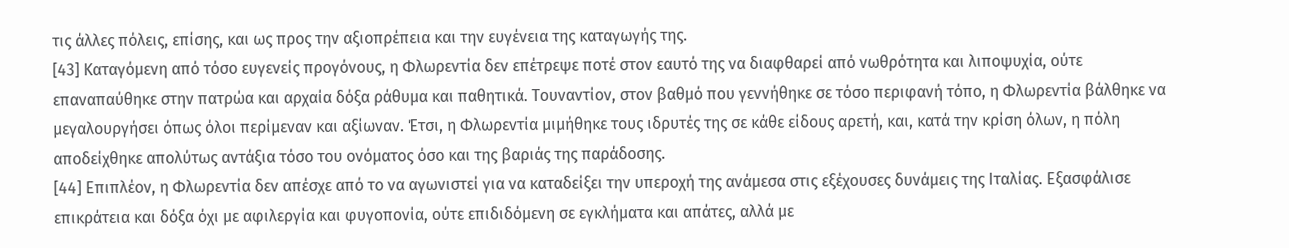τις άλλες πόλεις, επίσης, και ως προς την αξιοπρέπεια και την ευγένεια της καταγωγής της.
[43] Καταγόμενη από τόσο ευγενείς προγόνους, η Φλωρεντία δεν επέτρεψε ποτέ στον εαυτό της να διαφθαρεί από νωθρότητα και λιποψυχία, ούτε επαναπαύθηκε στην πατρώα και αρχαία δόξα ράθυμα και παθητικά. Τουναντίον, στον βαθμό που γεννήθηκε σε τόσο περιφανή τόπο, η Φλωρεντία βάλθηκε να μεγαλουργήσει όπως όλοι περίμεναν και αξίωναν. Έτσι, η Φλωρεντία μιμήθηκε τους ιδρυτές της σε κάθε είδους αρετή, και, κατά την κρίση όλων, η πόλη αποδείχθηκε απολύτως αντάξια τόσο του ονόματος όσο και της βαριάς της παράδοσης.
[44] Επιπλέον, η Φλωρεντία δεν απέσχε από το να αγωνιστεί για να καταδείξει την υπεροχή της ανάμεσα στις εξέχουσες δυνάμεις της Ιταλίας. Εξασφάλισε επικράτεια και δόξα όχι με αφιλεργία και φυγοπονία, ούτε επιδιδόμενη σε εγκλήματα και απάτες, αλλά με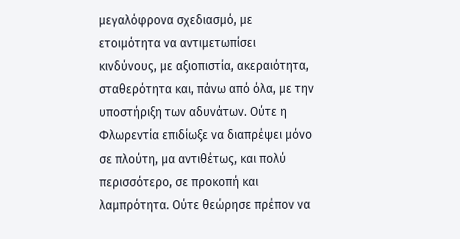μεγαλόφρονα σχεδιασμό, με ετοιμότητα να αντιμετωπίσει κινδύνους, με αξιοπιστία, ακεραιότητα, σταθερότητα και, πάνω από όλα, με την υποστήριξη των αδυνάτων. Ούτε η Φλωρεντία επιδίωξε να διαπρέψει μόνο σε πλούτη, μα αντιθέτως, και πολύ περισσότερο, σε προκοπή και λαμπρότητα. Ούτε θεώρησε πρέπον να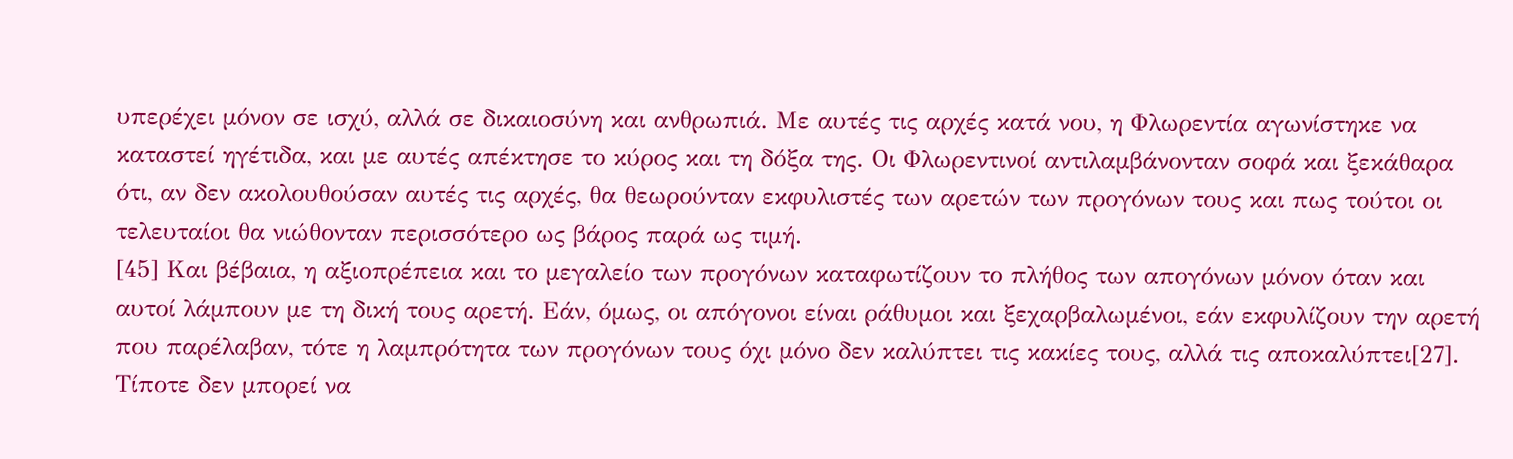υπερέχει μόνον σε ισχύ, αλλά σε δικαιοσύνη και ανθρωπιά. Με αυτές τις αρχές κατά νου, η Φλωρεντία αγωνίστηκε να καταστεί ηγέτιδα, και με αυτές απέκτησε το κύρος και τη δόξα της. Οι Φλωρεντινοί αντιλαμβάνονταν σοφά και ξεκάθαρα ότι, αν δεν ακολουθούσαν αυτές τις αρχές, θα θεωρούνταν εκφυλιστές των αρετών των προγόνων τους και πως τούτοι οι τελευταίοι θα νιώθονταν περισσότερο ως βάρος παρά ως τιμή.
[45] Και βέβαια, η αξιοπρέπεια και το μεγαλείο των προγόνων καταφωτίζουν το πλήθος των απογόνων μόνον όταν και αυτοί λάμπουν με τη δική τους αρετή. Εάν, όμως, οι απόγονοι είναι ράθυμοι και ξεχαρβαλωμένοι, εάν εκφυλίζουν την αρετή που παρέλαβαν, τότε η λαμπρότητα των προγόνων τους όχι μόνο δεν καλύπτει τις κακίες τους, αλλά τις αποκαλύπτει[27]. Τίποτε δεν μπορεί να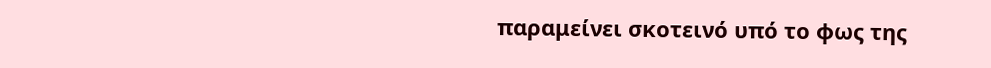παραμείνει σκοτεινό υπό το φως της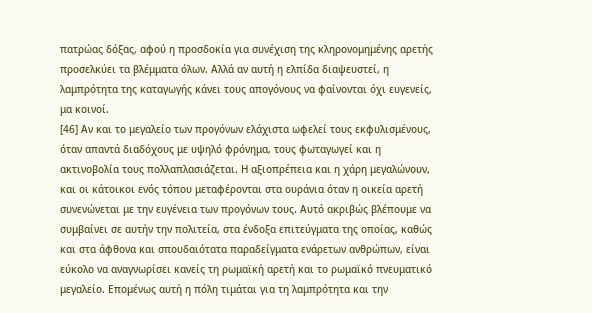πατρώας δόξας, αφού η προσδοκία για συνέχιση της κληρονομημένης αρετής προσελκύει τα βλέμματα όλων. Αλλά αν αυτή η ελπίδα διαψευστεί, η λαμπρότητα της καταγωγής κάνει τους απογόνους να φαίνονται όχι ευγενείς, μα κοινοί.
[46] Αν και το μεγαλείο των προγόνων ελάχιστα ωφελεί τους εκφυλισμένους, όταν απαντά διαδόχους με υψηλό φρόνημα, τους φωταγωγεί και η ακτινοβολία τους πολλαπλασιάζεται. Η αξιοπρέπεια και η χάρη μεγαλώνουν, και οι κάτοικοι ενός τόπου μεταφέρονται στα ουράνια όταν η οικεία αρετή συνενώνεται με την ευγένεια των προγόνων τους. Αυτό ακριβώς βλέπουμε να συμβαίνει σε αυτήν την πολιτεία, στα ένδοξα επιτεύγματα της οποίας, καθώς και στα άφθονα και σπουδαιότατα παραδείγματα ενάρετων ανθρώπων, είναι εύκολο να αναγνωρίσει κανείς τη ρωμαϊκή αρετή και το ρωμαϊκό πνευματικό μεγαλείο. Επομένως αυτή η πόλη τιμάται για τη λαμπρότητα και την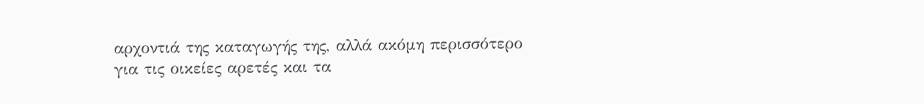αρχοντιά της καταγωγής της, αλλά ακόμη περισσότερο για τις οικείες αρετές και τα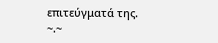επιτεύγματά της.
~.~